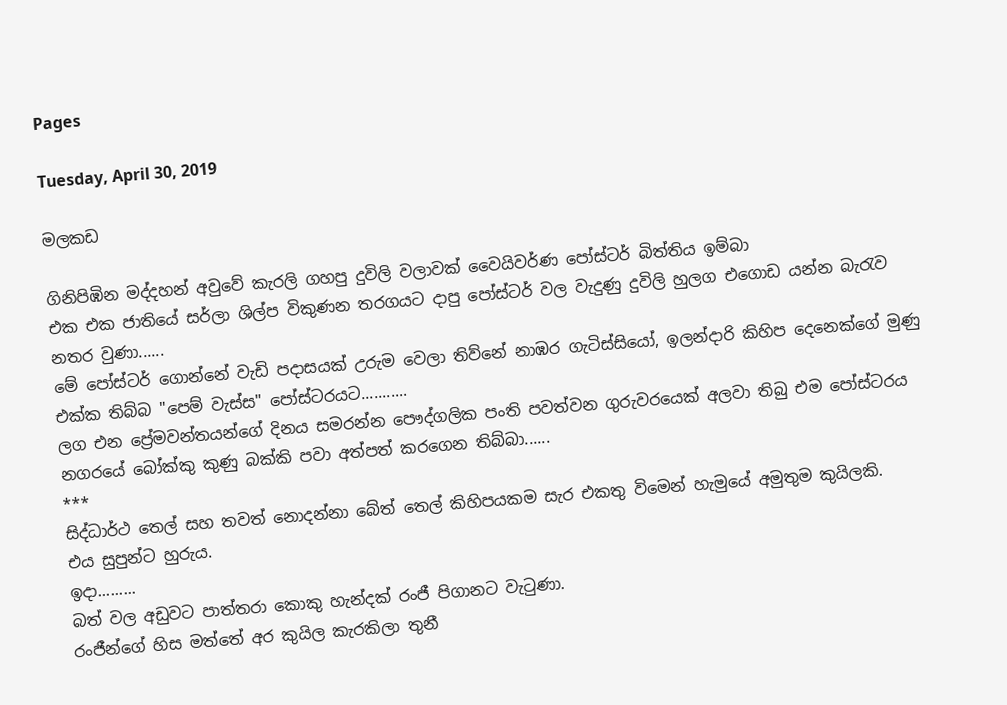Pages

Tuesday, April 30, 2019

මලකඩ

ගිනිපිඹින මද්දහන් අවුවේ කැරලි ගහපු දුවිලි වලාවක් වෛයිවර්ණ පෝස්ටර් බිත්තිය ඉම්බා
එක එක ජාතියේ සර්ලා ශිල්ප විකුණන තරගයට දාපු පෝස්ටර් වල වැදුණු දුවිලි හුලග එගොඩ යන්න බැරැව නතර වුණා......
මේ පෝස්ටර් ගොන්නේ වැඩි පදාසයක් උරුම වෙලා තිව්නේ නාඹර ගැටිස්සියෝ, ඉලන්දාරි කිහිප දෙනෙක්ගේ මුණු එක්ක තිබ්බ "පෙම් වැස්ස" පෝස්ටරයට...........
ලග එන ප්‍රේමවන්තයන්ගේ දිනය සමරන්න පෞද්ගලික පංති පවත්වන ගුරුවරයෙක් අලවා තිබු එම පෝස්ටරය නගරයේ බෝක්කු කුණු බක්කි පවා අත්පත් කරගෙන තිබ්බා......
***
සිද්ධාර්ථ තෙල් සහ තවත් නොදන්නා බේත් තෙල් කිහිපයකම සැර එකතු විමෙන් හැමුයේ අමුතුම කුයිලකි.
එය සුපුන්ට හුරුය.
ඉදා.........
බත් වල අඩුවට පාත්තරා කොකු හැන්දක් රංජී පිගානට වැටුණා.
රංජීන්ගේ හිස මත්තේ අර කුයිල කැරකිලා තුනී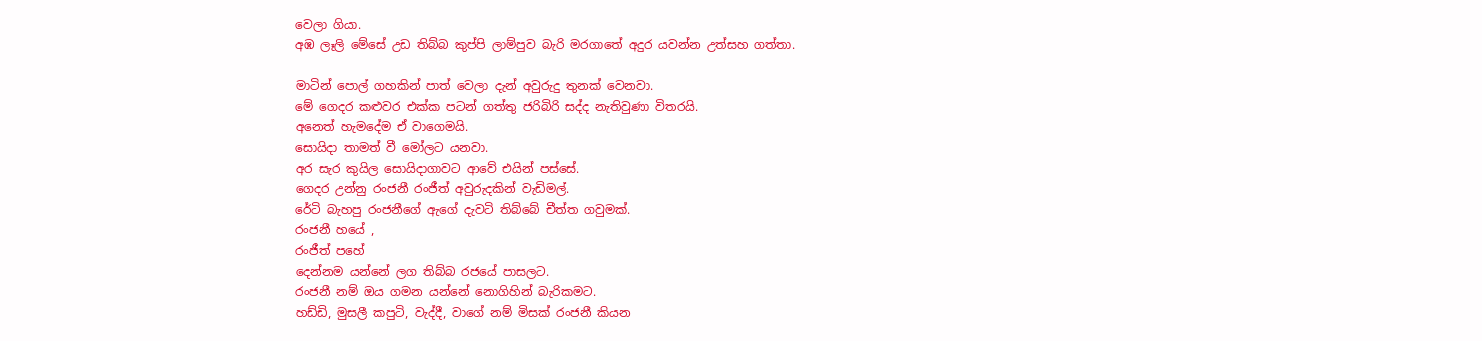වෙලා ගියා.
අඹ ලෑලි මේසේ උඩ තිබ්බ කුප්පි ලාම්පුව බැරි මරගාතේ අදුර යවන්න උත්සහ ගත්තා.

මාටින් පොල් ගහකින් පාත් වෙලා දැන් අවුරුදු තුනක් වෙනවා.
මේ ගෙදර කළුවර එක්ක පටන් ගත්තු ජරිබිරි සද්ද නැතිවුණා විතරයි.
අනෙත් හැමදේම ඒ වාගෙමයි.
සොයිදා තාමත් වී මෝලට යනවා.
අර සැර කුයිල සොයිදාගාවට ආවේ එයින් පස්සේ.
ගෙදර උන්නු රංජනී රංජීත් අවුරුදකින් වැඩිමල්.
රේටි බැහපු රංජනීගේ ඇගේ දැවටි තිබ්බේ චීත්ත ගවුමක්.
රංජනී හයේ ,
රංජීත් පහේ
දෙන්නම යන්නේ ලග තිබ්බ රජයේ පාසලට.
රංජනී නම් ඔය ගමන යන්නේ නොගිහින් බැරිකමට.
හඩ්ඩි, මුසලී කපුටි, වැද්දී, වාගේ නම් මිසක් රංජනී කියන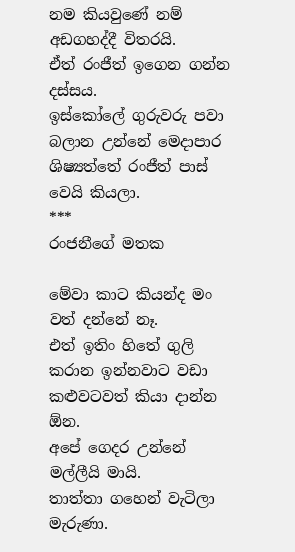නම කියවුණේ නම් අඩගහද්දී විතරයි.
ඒත් රංජීත් ඉගෙන ගන්න දස්සය.
ඉස්කෝලේ ගුරුවරු පවා බලාන උන්නේ මෙදාපාර ශිෂ්‍යත්තේ රංජීත් පාස් වෙයි කියලා.
***
රංජනීගේ මතක

මේවා කාට කියන්ද මං වත් දන්නේ නෑ.
එත් ඉතිං හිතේ ගුලි කරාන ඉන්නවාට වඩා කළුවටවත් කියා දාන්න ඕන.
අපේ ගෙදර උන්නේ මල්ලීයි මායි.
තාත්තා ගහෙන් වැටිලා මැරුණා.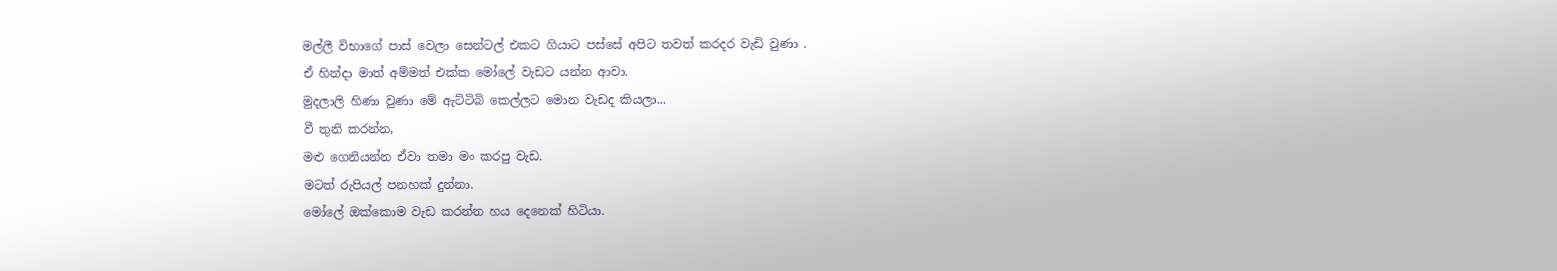මල්ලී විභාගේ පාස් වෙලා සෙන්ටල් එකට ගියාට පස්සේ අපිට තවත් කරදර වැඩි වුණා .
ඒ හින්දා මාත් අම්මත් එක්ක මෝලේ වැඩට යන්න ආවා.
මුදලාලි හිණා වුණා මේ ඇට්ටිබි කෙල්ලට මොන වැඩද කියලා...
වී තුනි කරන්න,
මළු ගෙනියන්න ඒවා තමා මං කරපු වැඩ.
මටත් රුපියල් පනහක් දුන්නා.
මෝලේ ඔක්කොම වැඩ කරන්න හය දෙනෙක් හිටියා.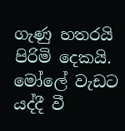ගැණු හතරයි පිරිමි දෙකයි.
මෝලේ වැඩට යද්දී වී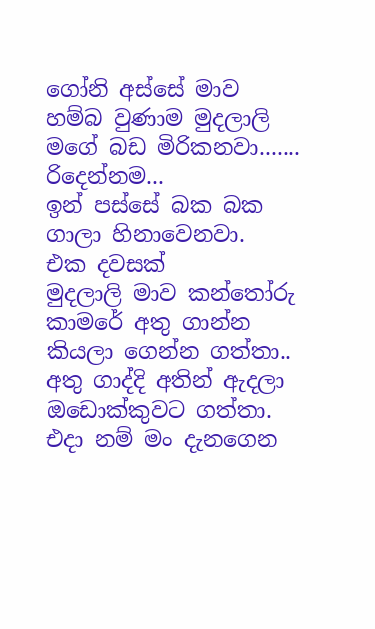ගෝනි අස්සේ මාව හම්බ වුණාම මුදලාලි මගේ බඩ මිරිකනවා.......
රිදෙන්නම...
ඉන් පස්සේ බක බක ගාලා හිනාවෙනවා.
එක දවසක්
මුදලාලි මාව කන්තෝරු කාමරේ අතු ගාන්න කියලා ගෙන්න ගත්තා..
අතු ගාද්දි අතින් ඇදලා ඔඩොක්කුවට ගත්තා.
එදා නම් මං දැනගෙන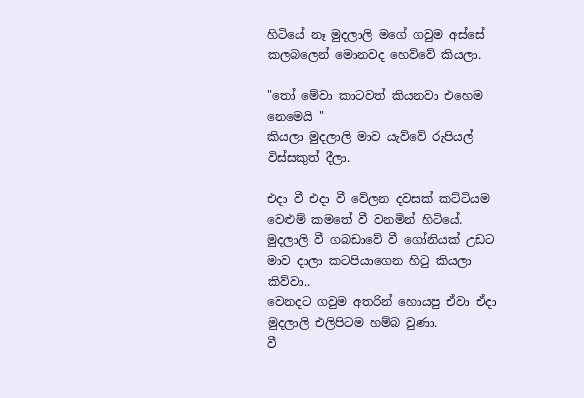හිටියේ නෑ මුදලාලි මගේ ගවුම අස්සේ කලබලෙන් මොනවද හෙව්වේ කියලා.

"තෝ මේවා කාටවත් කියනවා එහෙම නෙමෙයි "
කියලා මුදලාලි මාව යැව්වේ රුපියල් විස්සකුත් දීලා.

එදා වී එදා වී වේලන දවසක් කට්ටියම වෙළුම් කමතේ වී වනමින් හිටියේ.
මුදලාලි වී ගබඩාවේ වී ගෝනියක් උඩට මාව දාලා කටපියාගෙන හිටු කියලා කිව්වා..
වෙනදට ගවුම අතරින් හොයපු ඒවා ඒදා මුදලාලි එලිපිටම හම්බ වුණා.
වී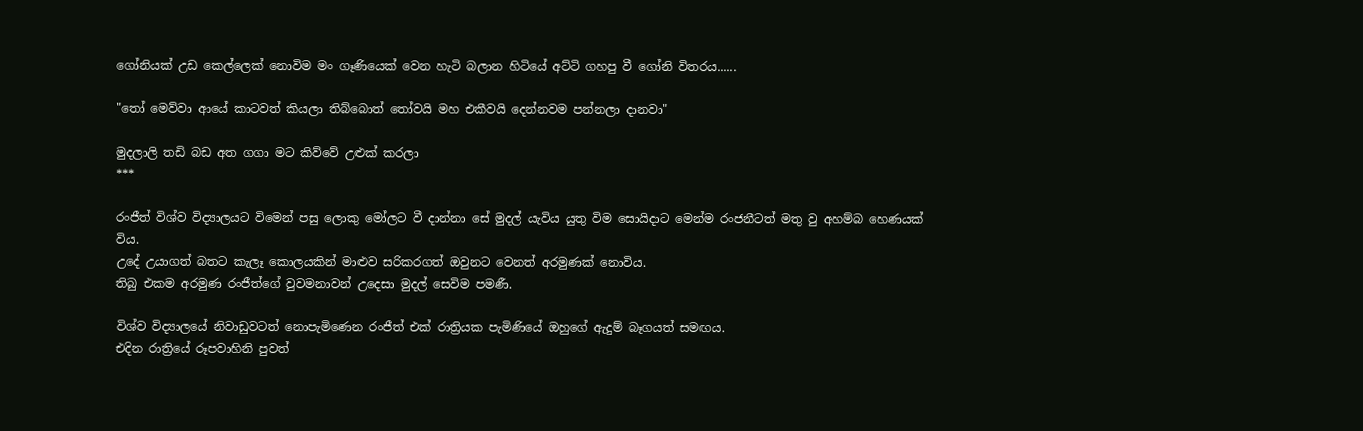ගෝනියක් උඩ කෙල්ලෙක් නොවිම මං ගෑණියෙක් වෙන හැටි බලාන හිටියේ අට්ටි ගහපු වී ගෝනි විතරය......

"තෝ මෙව්වා ආයේ කාටවත් කියලා තිබ්බොත් තෝවයි මහ එකීවයි දෙන්නවම පන්නලා දානවා"

මුදලාලි තඩි බඩ අත ගගා මට කිව්වේ උළුක් කරලා
***

රංජීත් විශ්ව විද්‍යාලයට විමෙන් පසු ලොකු මෝලට වී දාන්නා සේ මුදල් යැවිය යුතු විම සොයිදාට මෙන්ම රංජනීටත් මතු වු අහම්බ හෙණයක් විය.
උදේ උයාගත් බතට කැලෑ කොලයකින් මාළුව සරිකරගත් ඔවුනට වෙනත් අරමුණක් නොවිය.
තිබු එකම අරමුණ රංජීත්ගේ වුවමනාවන් උදෙසා මුදල් සෙවිම පමණී.

විශ්ව විද්‍යාලයේ නිවාඩුවටත් නොපැමිණෙන රංජීත් එක් රාත්‍රියක පැමිණියේ ඔහුගේ ඇදුම් බෑගයත් සමඟය.
එදින රාත්‍රියේ රූපවාහිනි පුවත්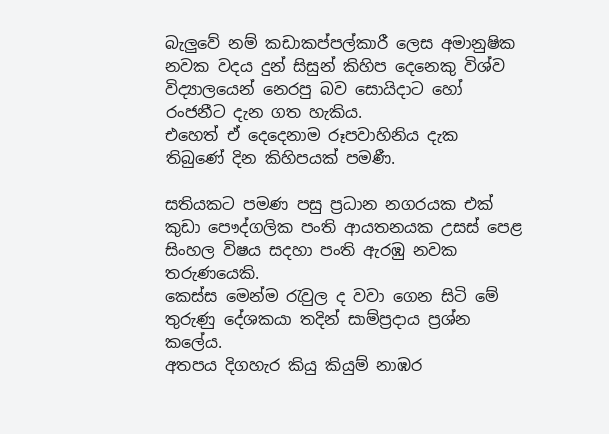බැලුවේ නම් කඩාකප්පල්කාරී ලෙස අමානුෂික නවක වදය දුන් සිසුන් කිහිප දෙනෙකු විශ්ව විද්‍යාලයෙන් නෙරපු බව සොයිදාට හෝ රංජනීට දැන ගත හැකිය.
එහෙත් ඒ දෙදෙනාම රූපවාහිනිය දැක තිබුණේ දින කිහිපයක් පමණී.

සතියකට පමණ පසු ප්‍රධාන නගරයක එක් කුඩා පෞද්ගලික පංති ආයතනයක උසස් පෙළ සිංහල විෂය සදහා පංති ඇරඹු නවක තරුණයෙකි.
කෙස්ස මෙන්ම රැවුල ද වවා ගෙන සිටි මේ තුරුණු දේශකයා තදින් සාම්ප්‍රදාය ප්‍රශ්න කලේය.
අතපය දිගහැර කියු කියුම් නාඹර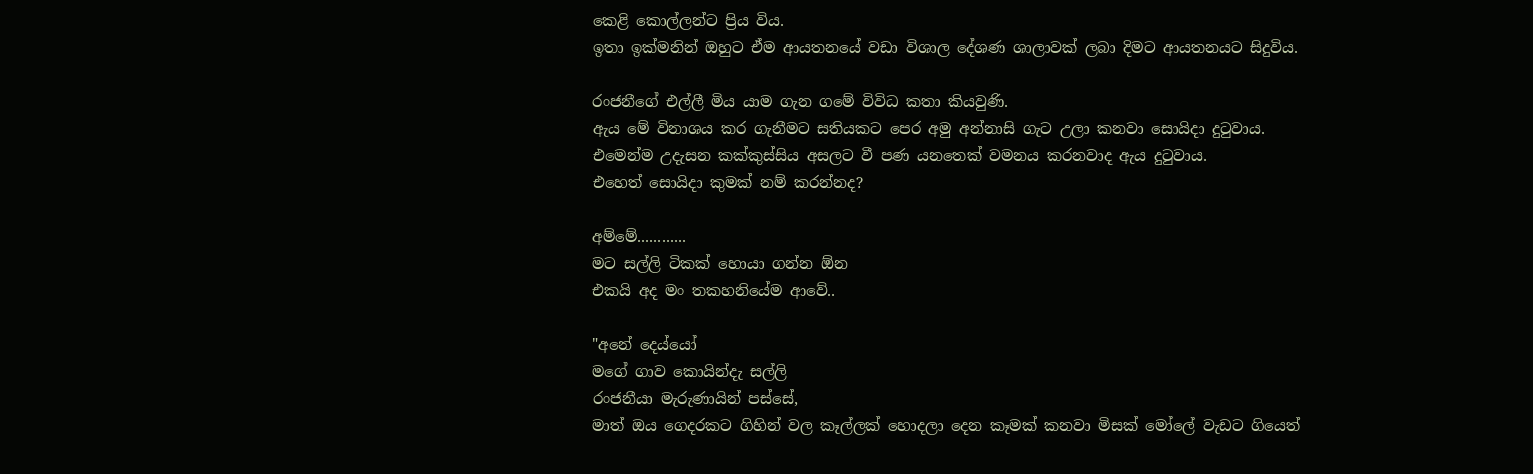කෙළි කොල්ලන්ට ප්‍රිය විය.
ඉතා ඉක්මනින් ඔහුට ඒම ආයතනයේ වඩා විශාල දේශණ ශාලාවක් ලබා දිමට ආයතනයට සිදුවිය.

රංජනීගේ එල්ලී මිය යාම ගැන ගමේ විවිධ කතා කියවුණි.
ඇය මේ විනාශය කර ගැනීමට සතියකට පෙර අමු අන්නාසි ගැට උලා කනවා සොයිදා දුටුවාය.
එමෙන්ම උදැසන කක්කුස්සිය අසලට වී පණ යනතෙක් වමනය කරනවාද ඇය දුටුවාය.
එහෙත් සොයිදා කුමක් නම් කරන්නද?

අම්මේ............
මට සල්ලි ටිකක් හොයා ගන්න ඕන
එකයි අද මං තකහනියේම ආවේ..

"අනේ දෙය්යෝ
මගේ ගාව කොයින්දැ සල්ලි
රංජනීයා මැරුණායින් පස්සේ,
මාත් ඔය ගෙදරකට ගිහින් වල කෑල්ලක් හොදලා දෙන කෑමක් කනවා මිසක් මෝලේ වැඩට ගියෙත්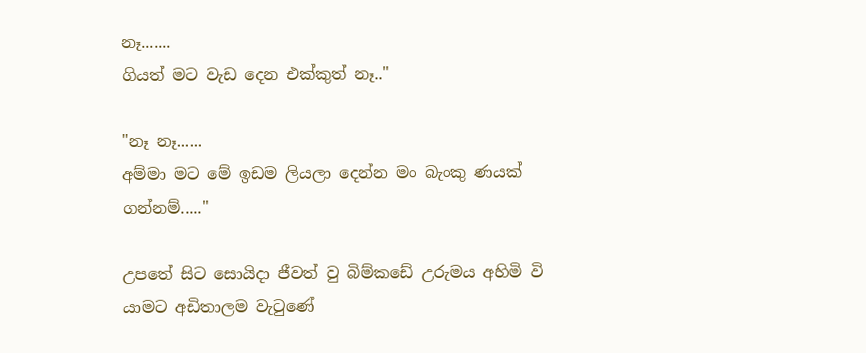නෑ.......
ගියත් මට වැඩ දෙන එක්කුත් නෑ.."

"නෑ නෑ......
අම්මා මට මේ ඉඩම ලියලා දෙන්න මං බැංකු ණයක් ගන්නම්....."

උපතේ සිට සොයිදා ජීවත් වු බිම්කඩේ උරුමය අහිමි වි යාමට අඩිතාලම වැටුණේ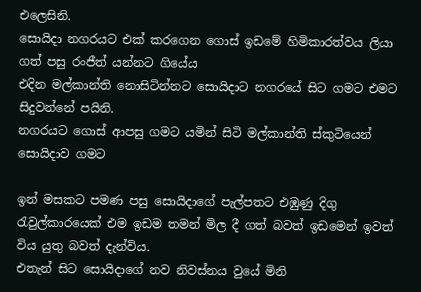එලෙසිනි.
සොයිදා නගරයට එක් කරගෙන ගොස් ඉඩමේ හිමිකාරත්වය ලියා ගත් පසු රංජීත් යන්නට ගියේය
එදින මල්කාන්ති නොසිටින්නට සොයිදාට නගරයේ සිට ගමට එමට සිදුවන්නේ පයිනි.
නගරයට ගොස් ආපසු ගමට යමින් සිටි මල්කාන්ති ස්කුටියෙන් සොයිදාව ගමට

ඉන් මසකට පමණ පසු සොයිදාගේ පැල්පතට එඹුණු දිගු රැවුල්කාරයෙක් එම ඉඩම තමන් මිල දී ගත් බවත් ඉඩමෙන් ඉවත් විය යුතු බවත් දැන්විය.
එතැන් සිට සොයිදාගේ නව නිවස්නය වුයේ මිනි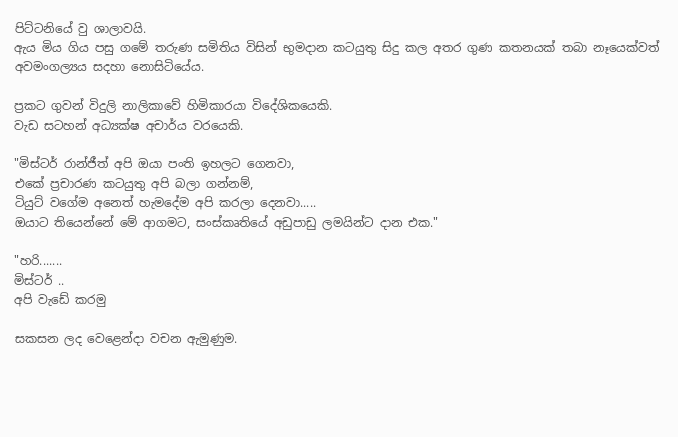පිට්ටනියේ වු ශාලාවයි.
ඇය මිය ගිය පසු ගමේ තරුණ සමිතිය විසින් භුමදාන කටයුතු සිදු කල අතර ගුණ කතනයක් තබා නෑයෙක්වත් අවමංගල්‍යය සදහා නොසිටියේය.

ප්‍රකට ගුවන් විදුලි නාලිකාවේ හිමිකාරයා විදේශිකයෙකි.
වැඩ සටහන් අධ්‍යක්ෂ අචාර්ය වරයෙකි.

"මිස්ටර් රාන්ජීත් අපි ඔයා පංති ඉහලට ගෙනවා,
එකේ ප්‍රචාරණ කටයුතු අපි බලා ගන්නම්,
ටියුට් වගේම අනෙත් හැමදේම අපි කරලා දෙනවා.....
ඔයාට තියෙන්නේ මේ ආගමට, සංස්කෘතියේ අඩුපාඩු ලමයින්ට දාන එක."

"හරි.......
මිස්ටර් ..
අපි වැඩේ කරමු

සකසන ලද වෙළෙන්දා වචන ඇමුණුම.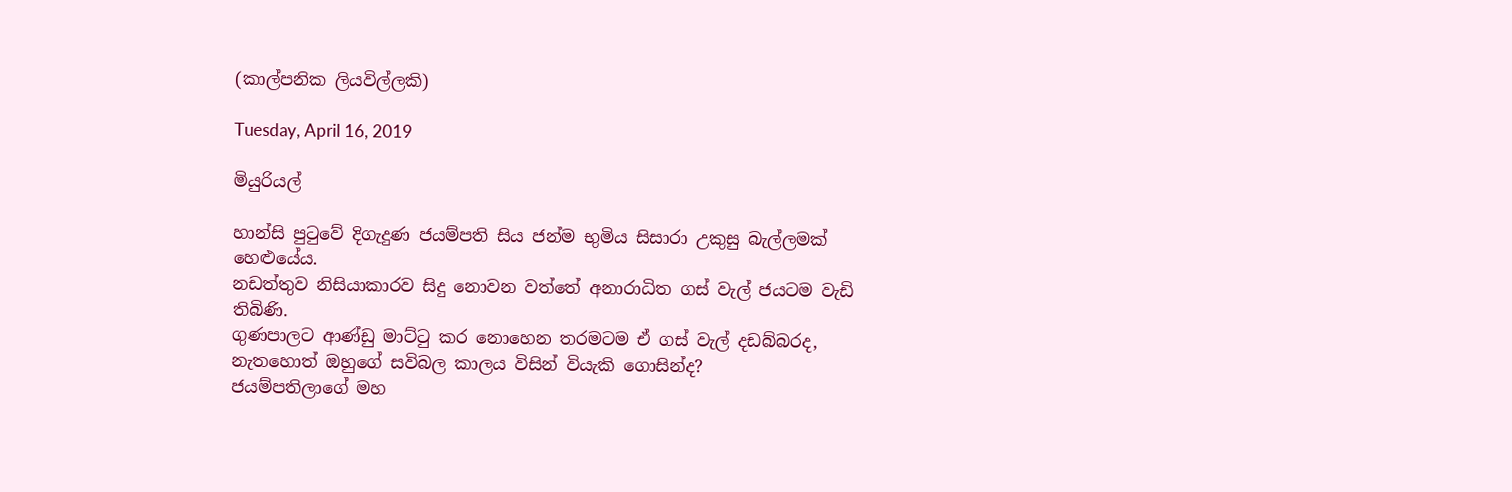(කාල්පනික ලියවිල්ලකි)

Tuesday, April 16, 2019

මියුරියල්

හාන්සි පුටුවේ දිගැදුණ ජයම්පති සිය ජන්ම භුමිය සිසාරා උකුසු බැල්ලමක් හෙළුයේය.
නඩත්තුව නිසියාකාරව සිදු නොවන වත්තේ අනාරාධිත ගස් වැල් ජයටම වැඩි තිබිණි.
ගුණපාලට ආණ්ඩු මාට්ටු කර නොහෙන තරමටම ඒ ගස් වැල් දඩබ්බරද,
නැතහොත් ඔහුගේ සවිබල කාලය විසින් වියැකි ගොසින්ද?
ජයම්පතිලාගේ මහ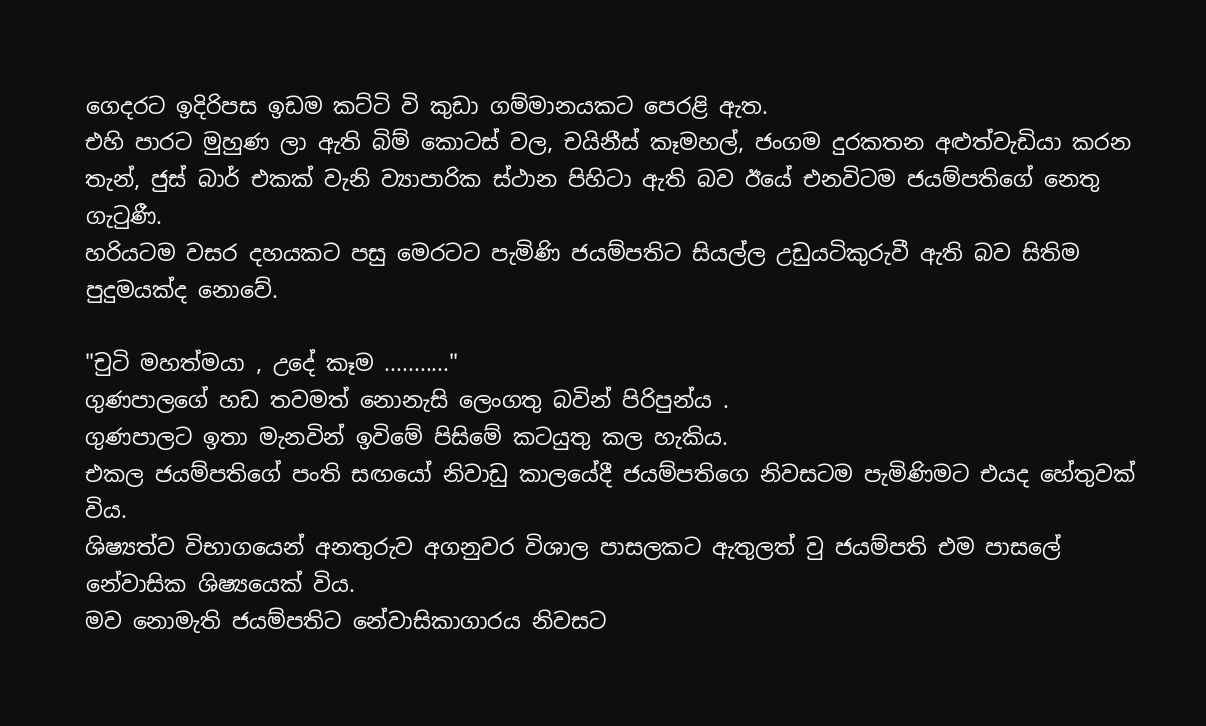ගෙදරට ඉදිරිපස ඉඩම කට්ටි වි කුඩා ගම්මානයකට පෙරළි ඇත.
එහි පාරට මුහුණ ලා ඇති බිම් කොටස් වල, චයිනීස් කෑමහල්, ජංගම දුරකතන අළුත්වැඩියා කරන තැන්, ජුස් බාර් එකක් වැනි ව්‍යාපාරික ස්ථාන පිහිටා ඇති බව ඊයේ එනවිටම ජයම්පතිගේ නෙතු ගැටුණී.
හරියටම වසර දහයකට පසු මෙරටට පැමිණි ජයම්පතිට සියල්ල උඩුයටිකුරුවී ඇති බව සිතිම පුදුමයක්ද නොවේ.

"චුටි මහත්මයා , උදේ කෑම ..........."
ගුණපාලගේ හඩ තවමත් නොනැසි ලෙංගතු බවින් පිරිපුන්ය .
ගුණපාලට ඉතා මැනවින් ඉවිමේ පිසිමේ කටයුතු කල හැකිය.
එකල ජයම්පතිගේ පංති සඟයෝ නිවාඩු කාලයේදී ජයම්පතිගෙ නිවසටම පැමිණිමට එයද හේතුවක් විය.
ශිෂ්‍යත්ව විභාගයෙන් අනතුරුව අගනුවර විශාල පාසලකට ඇතුලත් වු ජයම්පති එම පාසලේ නේවාසික ශිෂ්‍යයෙක් විය.
මව නොමැති ජයම්පතිට නේවාසිකාගාරය නිවසට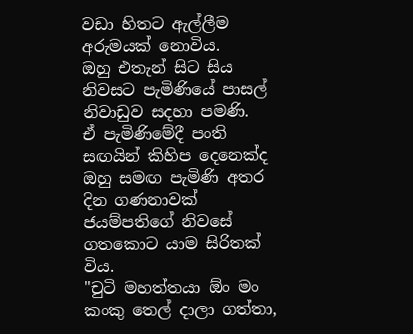වඩා හිතට ඇල්ලීම අරුමයක් නොවිය.
ඔහු එතැන් සිට සිය නිවසට පැමිණියේ පාසල් නිවාඩුව සදහා පමණි.
ඒ පැමිණිමේදී පංති සඟයින් කිහිප දෙනෙක්ද ඔහු සමඟ පැමිණි අතර දින ගණනාවක් ජයම්පතිගේ නිවසේ ගතකොට යාම සිරිතක් විය.
"චුටි මහත්තයා ඕං මං කංකු තෙල් දාලා ගත්තා,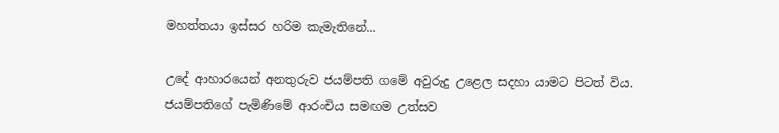මහත්තයා ඉස්සර හරිම කැමැතිනේ...

උදේ ආහාරයෙන් අනතුරුව ජයම්පති ගමේ අවුරුදු උළෙල සදහා යාමට පිටත් විය.
ජයම්පතිගේ පැමිණිමේ ආරංචිය සමඟම උත්සව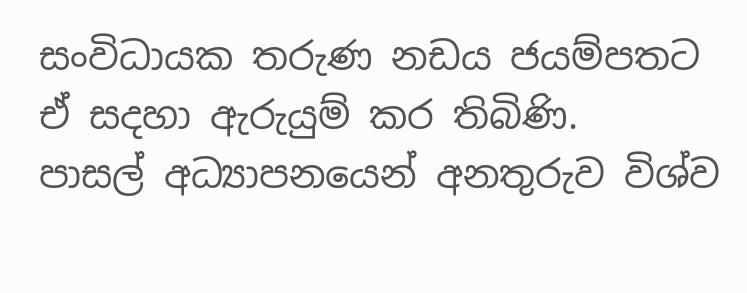සංවිධායක තරුණ නඩය ජයම්පතට ඒ සදහා ඇරුයුම් කර තිබිණි.
පාසල් අධ්‍යාපනයෙන් අනතුරුව විශ්ව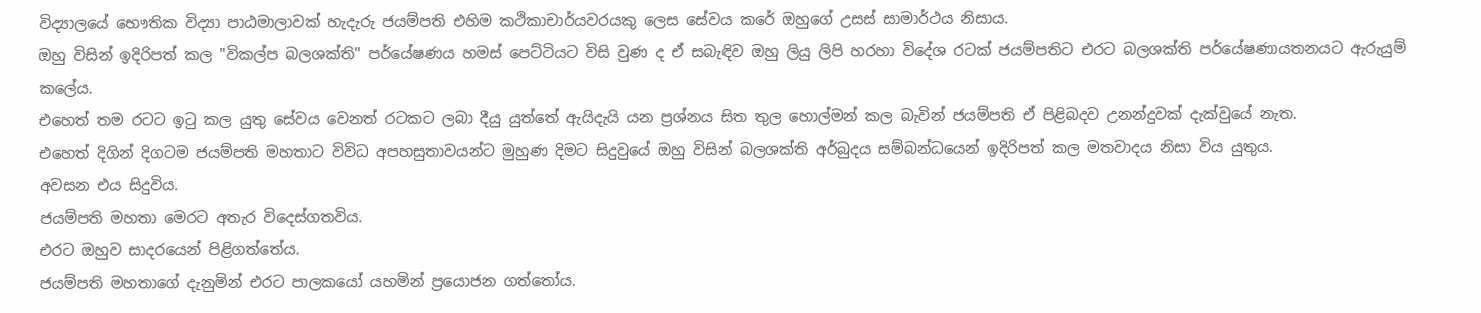විද්‍යාලයේ භෞතික විද්‍යා පාඨමාලාවක් හැදැරු ජයම්පති එහිම කථිකාචාර්යවරයකු ලෙස සේවය කරේ ඔහුගේ උසස් සාමාර්ථය නිසාය.
ඔහු විසින් ඉදිරිපත් කල "විකල්ප බලශක්ති" පර්යේෂණය හමස් පෙට්ටියට විසි වුණ ද ඒ සබැඳිව ඔහු ලියු ලිපි හරහා විදේශ රටක් ජයම්පතිට එරට බලශක්ති පර්යේෂණායතනයට ඇරුයුම් කලේය.
එහෙත් තම රටට ඉටු කල යුතු සේවය වෙනත් රටකට ලබා දීයු යුත්තේ ඇයිදැයි යන ප්‍රශ්නය සිත තුල හොල්මන් කල බැවින් ජයම්පති ඒ පිළිබදව උනන්දුවක් දැක්වුයේ නැත.
එහෙත් දිගින් දිගටම ජයම්පති මහතාට විවිධ අපහසුතාවයන්ට මුහුණ දිමට සිදුවුයේ ඔහු විසින් බලශක්ති අර්බුදය සම්බන්ධයෙන් ඉදිරිපත් කල මතවාදය නිසා විය යුතුය.
අවසන එය සිදුවිය.
ජයම්පති මහතා මෙරට අතැර විදෙස්ගතවිය.
එරට ඔහුව සාදරයෙන් පිළිගත්තේය.
ජයම්පති මහතාගේ දැනුමින් එරට පාලකයෝ යහමින් ප්‍රයොජන ගත්තෝය.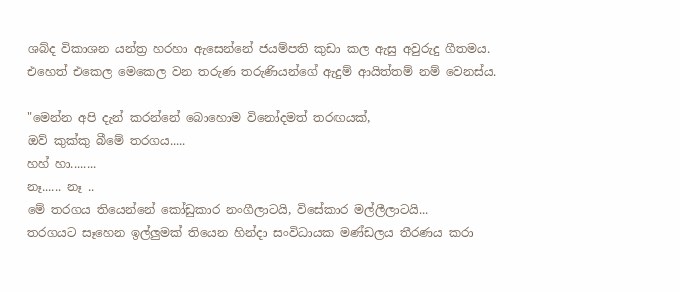ශබ්ද විකාශන යන්ත්‍ර හරහා ඇසෙන්නේ ජයම්පති කුඩා කල ඇසු අවුරුදු ගීතමය.
එහෙත් එකෙල මෙකෙල වන තරුණ තරුණියන්ගේ ඇදුම් ආයිත්තම් නම් වෙනස්ය.

"මෙන්න අපි දැන් කරන්නේ බොහොම විනෝදමත් තරඟයක්,
ඔව් කුක්කු බීමේ තරගය.....
හහ් හා........
නෑ...... නෑ ..
මේ තරගය තියෙන්නේ කෝඩුකාර නංගීලාටයි, විසේකාර මල්ලීලාටයි...
තරගයට සෑහෙන ඉල්ලුමක් තියෙන හින්දා සංවිධායක මණ්ඩලය තීරණය කරා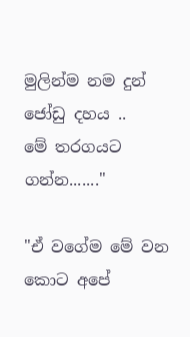මුලින්ම නම දුන් ජෝඩු දහය ..
මේ තරගයට ගන්න......."

"ඒ වගේම මේ වන කොට අපේ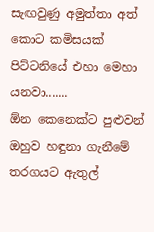සැඟවුණු අමුත්තා අත් කොට කමිසයක් පිට්ටනියේ එහා මෙහා යනවා.......
ඕන කෙනෙක්ට පුළුවන් ඔහුව හඳුනා ගැනීමේ තරගයට ඇතුල්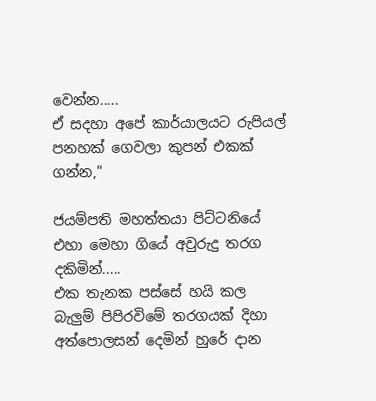වෙන්න.....
ඒ සදහා අපේ කාර්යාලයට රුපියල් පනහක් ගෙවලා කුපන් එකක් ගන්න,"

ජයම්පති මහත්තයා පිට්ටනියේ එහා මෙහා ගියේ අවුරුදු තරග දකිමින්.....
එක තැනක පස්සේ හයි කල බැලුම් පිපිරවිමේ තරගයක් දිහා අත්පොලසන් දෙමින් හුරේ දාන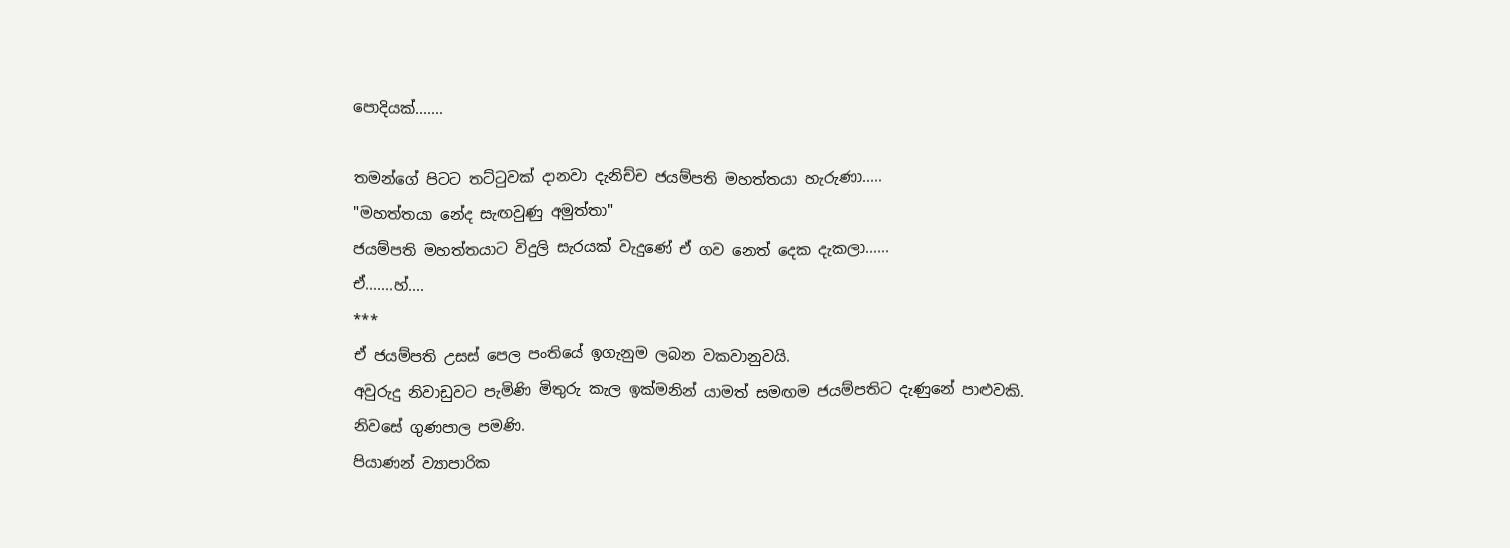පොදියක්.......

තමන්ගේ පිටට තට්ටුවක් දානවා දැනිච්ච ජයම්පති මහත්තයා හැරුණා.....
"මහත්තයා නේද සැඟවුණු අමුත්තා"
ජයම්පති මහත්තයාට විදුලි සැරයක් වැදුණේ ඒ ගව නෙත් දෙක දැකලා......
ඒ.......හ්....
***
ඒ ජයම්පති උසස් පෙල පංතියේ ඉගැනුම ලබන වකවානුවයි.
අවුරුදු නිවාඩුවට පැමිණි මිතුරු කැල ඉක්මනින් යාමත් සමඟම ජයම්පතිට දැණුනේ පාළුවකි.
නිවසේ ගුණපාල පමණි.
පියාණන් ව්‍යාපාරික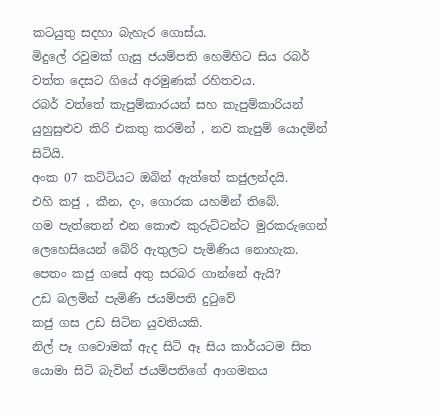කටයුතු සදහා බැහැර ගොස්ය.
මිදුලේ රවුමක් ගැසු ජයම්පති හෙමිහිට සිය රබර් වත්ත දෙසට ගියේ අරමුණක් රහිතවය.
රබර් වත්තේ කැපුම්කාරයන් සහ කැපුම්කාරියන් යුහුසුළුව කිරි එකතු කරමින් , නව කැපුම් යොදමින් සිටියි.
අංක 07 කට්ටියට ඔබින් ඇත්තේ කජුලන්දයි.
එහි කජු , කීන, දං, ගොරක යහමින් තිබේ.
ගම පැත්තෙන් එන කොළු කුරුට්ටන්ට මුරකරුගෙන් ලෙහෙසියෙන් බේරි ඇතුලට පැමිණිය නොහැක.
පෙතං කජු ගසේ අතු සරබර ගාන්නේ ඇයි?
උඩ බලමින් පැමිණි ජයම්පති දුටුවේ
කජු ගස උඩ සිටින යුවතියකි.
නිල් පෑ ගවොමක් ඇද සිටි ඈ සිය කාර්යටම සිත යොමා සිටි බැවින් ජයම්පතිගේ ආගමනය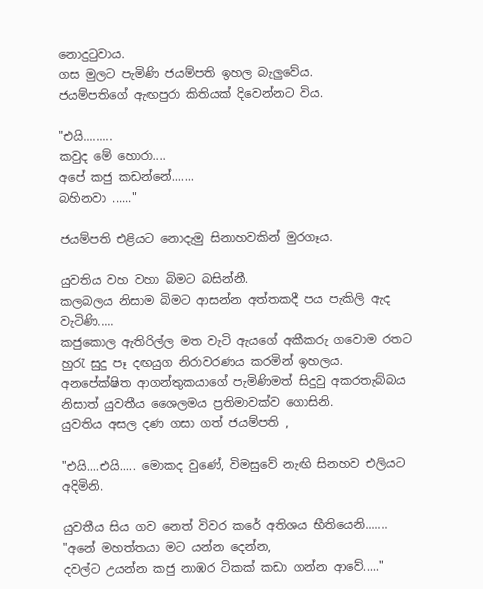නොදුටුවාය.
ගස මුලට පැමිණි ජයම්පති ඉහල බැලුවේය.
ජයම්පතිගේ ඇඟපුරා කිතියක් දිවෙන්නට විය.

"එයි.........
කවුද මේ හොරා....
අපේ කජු කඩන්නේ.......
බහිනවා ......"

ජයම්පති එළියට නොදැමු සිනාහවකින් මුරගෑය.

යුවතිය වහ වහා බිමට බසින්නී.
කලබලය නිසාම බිමට ආසන්න අත්තකදී පය පැකිලි ඇද වැටිණි.....
කජුකොල ඇතිරිල්ල මත වැටි ඇයගේ අකීකරු ගවොම රතට හුරැ සුදු පෑ දඟයුග නිරාවරණය කරමින් ඉහලය.
අනපේක්ෂිත ආගන්තුකයාගේ පැමිණිමත් සිදුවු අකරතැබ්බය නිසාත් යුවතීය ශෛලමය ප්‍රතිමාවක්ව ගොසිනි.
යුවතිය අසල දණ ගසා ගත් ජයම්පති ,

"එයි....එයි..... මොකද වුණේ, විමසුවේ නැඟි සිනහව එලියට අදිමිනි.

යුවතීය සිය ගව නෙත් විවර කරේ අතිශය භීතියෙනි.......
"අනේ මහත්තයා මට යන්න දෙන්න,
දවල්ට උයන්න කජු නාඹර ටිකක් කඩා ගන්න ආවේ....."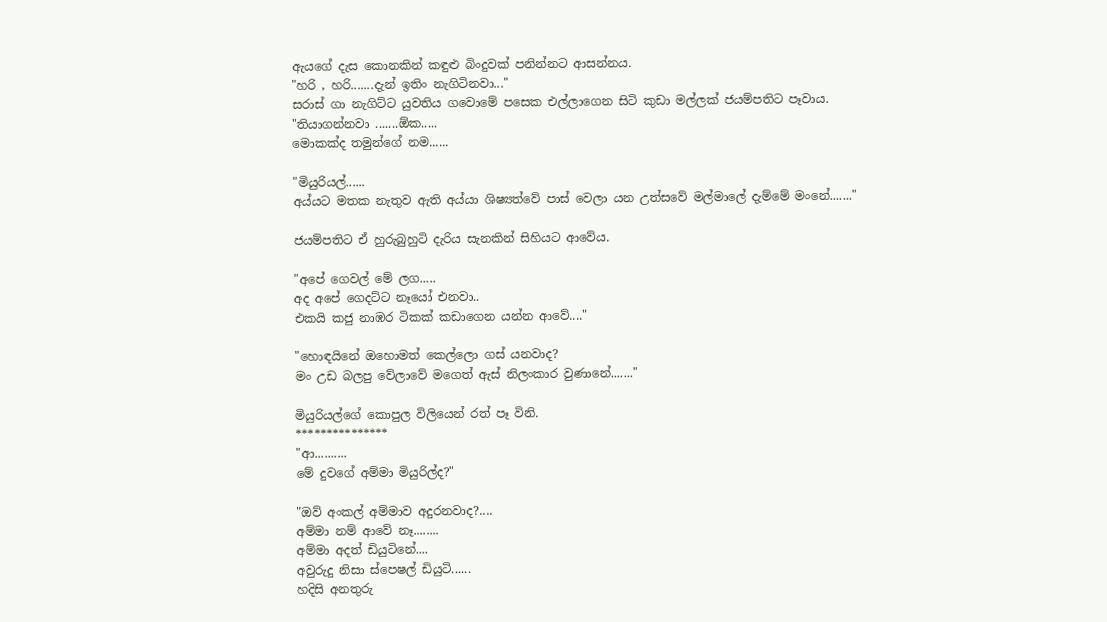ඇයගේ දැස කොනකින් කඳුළු බිංදුවක් පනින්නට ආසන්නය.
"හරි , හරි.......දැන් ඉතිං නැගිටිනවා..."
සරාස් ගා නැගිට්ට යුවතිය ගවොමේ පසෙක එල්ලාගෙන සිටි කුඩා මල්ලක් ජයම්පතිට පෑවාය.
"තියාගන්නවා .......ඕක.....
මොකක්ද තමුන්ගේ නම......

"මියුරියල්......
අය්යට මතක නැතුව ඇති අය්යා ශිෂ්‍යත්වේ පාස් වෙලා යන උත්සවේ මල්මාලේ දැම්මේ මංනේ......."

ජයම්පතිට ඒ හුරුබුහුටි දැරිය සැනකින් සිහියට ආවේය.

"අපේ ගෙවල් මේ ලග.....
අද අපේ ගෙදට්ට නෑයෝ එනවා..
එකයි කජු නාඹර ටිකක් කඩාගෙන යන්න ආවේ...."

"හොඳයිනේ ඔහොමත් කෙල්ලො ගස් යනවාද?
මං උඩ බලපු වේලාවේ මගෙත් ඇස් නිලංකාර වුණානේ......."

මියුරියල්ගේ කොපුල විලියෙන් රත් පෑ විනි.
***************
"ආ..........
මේ දුවගේ අම්මා මියුරිල්ද?"

"ඔව් අංකල් අම්මාව අදුරනවාද?....
අම්මා නම් ආවේ නෑ........
අම්මා අදත් ඩියුටිනේ....
අවුරුදු නිසා ස්පෙෂල් ඩියුටි......
හදිසි අනතුරු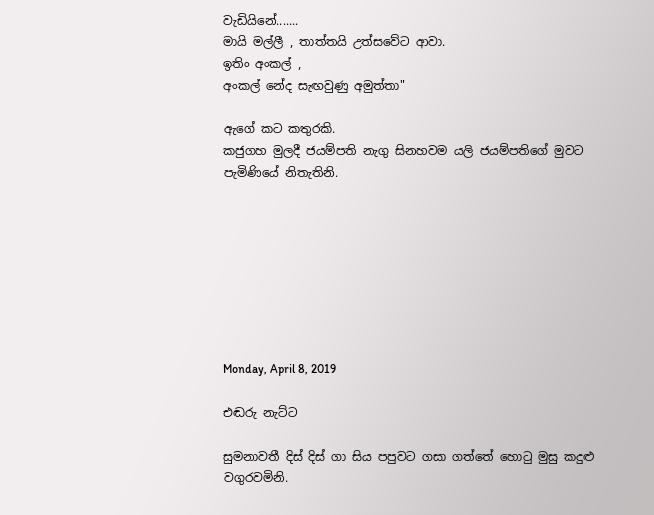වැඩියිනේ.......
මායි මල්ලී , තාත්තයි උත්සවේට ආවා.
ඉතිං අංකල් ,
අංකල් නේද සැඟවුණු අමුත්තා"

ඇගේ කට කතුරකි.
කජුගහ මුලදී ජයම්පති නැගු සිනහවම යලි ජයම්පතිගේ මුවට පැමිණියේ නිතැතිනි.








Monday, April 8, 2019

එඬරු නැට්ට

සුමනාවතී දිස් දිස් ගා සිය පපුවට ගසා ගත්තේ හොටු මුසු කදුළු වගුරවමිනි.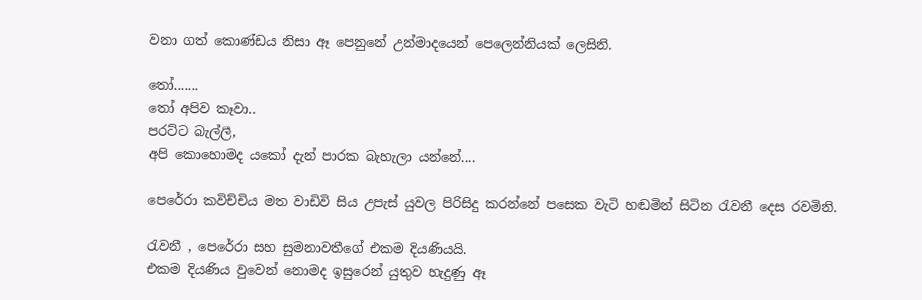වනා ගත් කොණ්ඩය නිසා ඈ පෙනුනේ උන්මාදයෙන් පෙලෙන්නියක් ලෙසිනි.

තෝ.......
තෝ අපිව කෑවා..
පරට්ට බැල්ලී,
අපි කොහොමද යකෝ දැන් පාරක බැහැලා යන්නේ....

පෙරේරා කවිච්චිය මත වාඩිවි සිය උපැස් යුවල පිරිසිදු කරන්නේ පසෙක වැටි හඬමින් සිටින රැවනී දෙස රවමිනි.

රැවනී , පෙරේරා සහ සුමනාවතීගේ එකම දියණියයි.
එකම දියණිය වුවෙන් නොමද ඉසුරෙන් යුතුව හැදුණු ඈ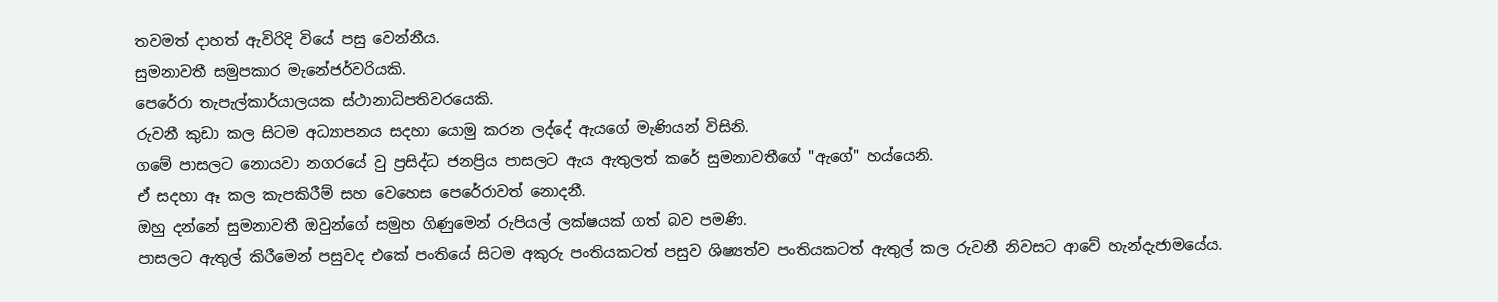තවමත් දාහත් ඇවිරිදි වියේ පසු වෙන්නීය.
සුමනාවතී සමුපකාර මැනේජර්වරියකි.
පෙරේරා තැපැල්කාර්යාලයක ස්ථානාධිපතිවරයෙකි.
රුවනී කුඩා කල සිටම අධ්‍යාපනය සදහා යොමු කරන ලද්දේ ඇයගේ මැණියන් විසිනි.
ගමේ පාසලට නොයවා නගරයේ වු ප්‍රසිද්ධ ජනප්‍රිය පාසලට ඇය ඇතුලත් කරේ සුමනාවතීගේ "ඇගේ" හය්යෙනි.
ඒ සදහා ඈ කල කැපකිරීම් සහ වෙහෙස පෙරේරාවත් නොදනී.
ඔහු දන්නේ සුමනාවතී ඔවුන්ගේ සමුහ ගිණුමෙන් රුපියල් ලක්ෂයක් ගත් බව පමණි.
පාසලට ඇතුල් කිරීමෙන් පසුවද එකේ පංතියේ සිටම අකුරු පංතියකටත් පසුව ශිෂ්‍යත්ව පංතියකටත් ඇතුල් කල රුවනී නිවසට ආවේ හැන්දැජාමයේය.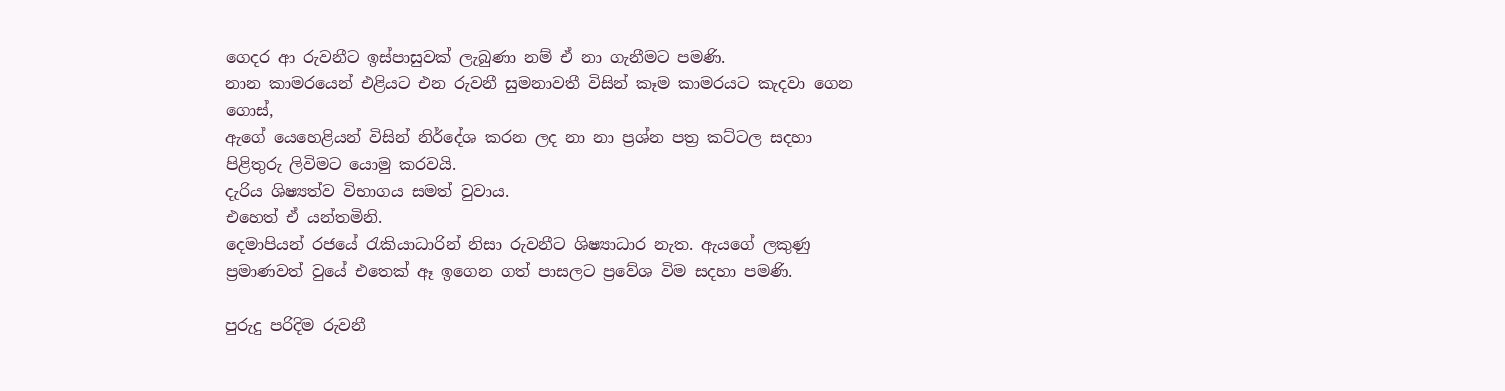ගෙදර ආ රුවනීට ඉස්පාසුවක් ලැබුණා නම් ඒ නා ගැනීමට පමණි.
නාන කාමරයෙන් එළියට එන රුවනී සුමනාවතී විසින් කෑම කාමරයට කැදවා ගෙන ගොස්,
ඇගේ යෙහෙළියන් විසින් නිර්දේශ කරන ලද නා නා ප්‍රශ්න පත්‍ර කට්ටල සදහා පිළිතුරු ලිවිමට යොමු කරවයි.
දැරිය ශිෂ්‍යත්ව විභාගය සමත් වුවාය.
එහෙත් ඒ යන්තමිනි.
දෙමාපියන් රජයේ රැකියාධාරින් නිසා රුවනීට ශිෂ්‍යාධාර නැත. ඇයගේ ලකුණු ප්‍රමාණවත් වුයේ එතෙක් ඈ ඉගෙන ගත් පාසලට ප්‍රවේශ විම සදහා පමණි.

පුරුදු පරිදිම රුවනී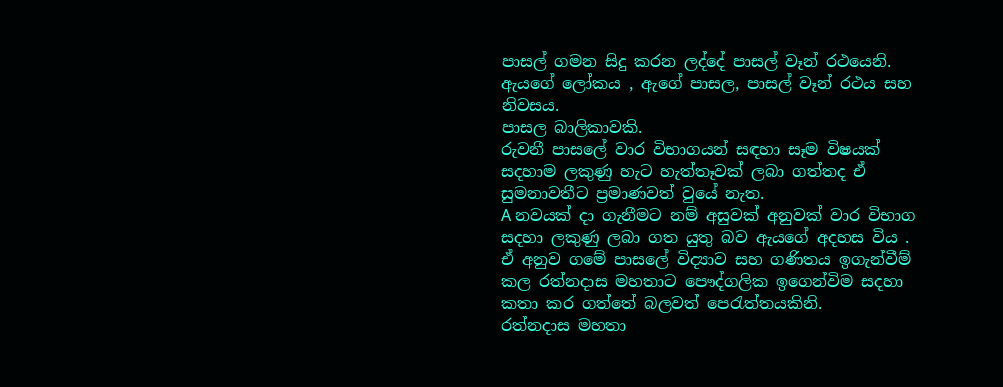පාසල් ගමන සිදු කරන ලද්දේ පාසල් වෑන් රථයෙනි.
ඇයගේ ලෝකය , ඇගේ පාසල, පාසල් වෑන් රථය සහ නිවසය.
පාසල බාලිකාවකි.
රුවනී පාසලේ වාර විභාගයන් සඳහා සෑම විෂයක් සදහාම ලකුණු හැට හැත්තෑවක් ලබා ගත්තද ඒ සුමනාවතීට ප්‍රමාණවත් වුයේ නැත.
A නවයක් දා ගැනීමට නම් අසුවක් අනුවක් වාර විභාග සදහා ලකුණු ලබා ගත යුතු බව ඇයගේ අදහස විය .
ඒ අනුව ගමේ පාසලේ විද්‍යාව සහ ගණිතය ඉගැන්වීම් කල රත්නදාස මහතාට පෞද්ගලික ඉගෙන්විම සදහා කතා කර ගත්තේ බලවත් පෙරැත්තයකිනි.
රත්නදාස මහතා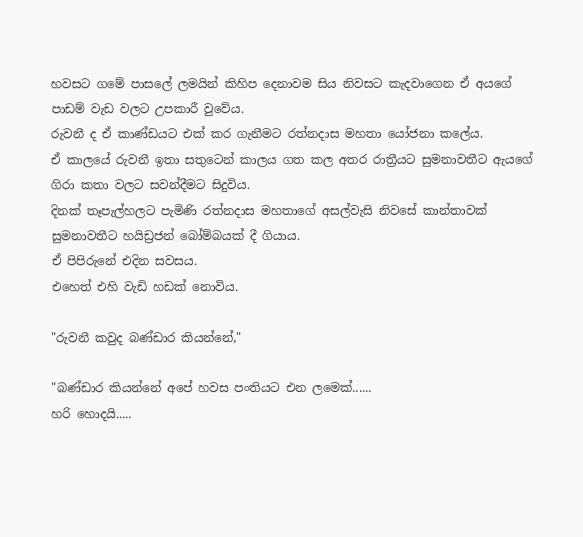හවසට ගමේ පාසලේ ලමයින් කිහිප දෙනාවම සිය නිවසට කැදවාගෙන ඒ අයගේ පාඩම් වැඩ වලට උපකාරී වුවේය.
රුවනී ද ඒ කාණ්ඩයට එක් කර ගැනීමට රත්නදාස මහතා යෝජනා කලේය.
ඒ කාලයේ රුවනී ඉතා සතුටෙන් කාලය ගත කල අතර රාත්‍රීයට සුමනාවතීට ඇයගේ ගිරා කතා වලට සවන්දීමට සිදුවිය.
දිනක් තෑපැල්හලට පැමිණි රත්නදාස මහතාගේ අසල්වැසි නිවසේ කාන්තාවක් සුමනාවතීට හයිඩ්‍රජන් බෝම්බයක් දී ගියාය.
ඒ පිපිරුනේ එදින සවසය.
එහෙත් එහි වැඩි හඩක් නොවිය.

"රුවනී කවුද බණ්ඩාර කියන්නේ,"

"බණ්ඩාර කියන්නේ අපේ හවස පංතියට එන ලමෙක්......
හරි හොදයි.....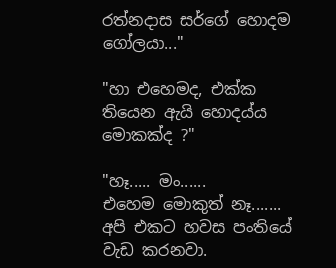රත්නදාස සර්ගේ හොදම ගෝලයා..."

"හා එහෙමද, එක්ක තියෙන ඇයි හොදය්ය මොකක්ද ?"

"හෑ..... මං......
එහෙම මොකුත් නෑ.......
අපි එකට හවස පංතියේ වැඩ කරනවා.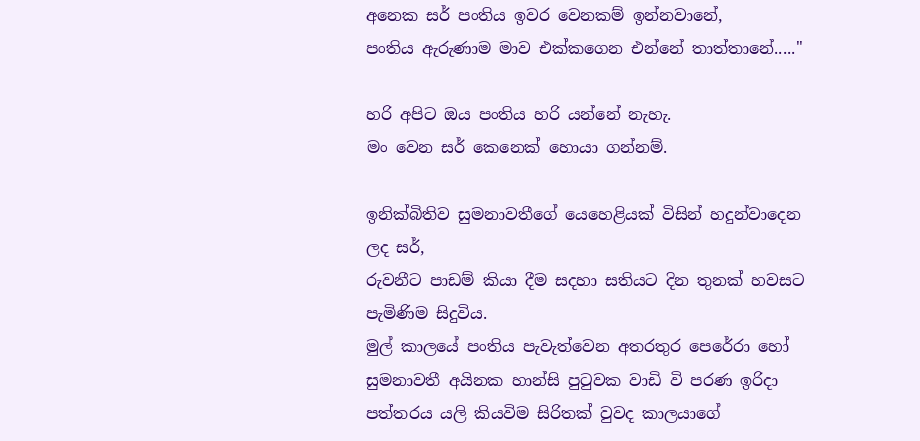අනෙක සර් පංතිය ඉවර වෙනකම් ඉන්නවානේ,
පංතිය ඇරුණාම මාව එක්කගෙන එන්නේ තාත්තානේ....."

හරි අපිට ඔය පංතිය හරි යන්නේ නැහැ.
මං වෙන සර් කෙනෙක් හොයා ගන්නම්.

ඉනික්බිතිව සුමනාවතීගේ යෙහෙළියක් විසින් හදුන්වාදෙන ලද සර්,
රුවනීට පාඩම් කියා දීම සදහා සතියට දින තුනක් හවසට පැමිණිම සිදුවිය.
මුල් කාලයේ පංතිය පැවැත්වෙන අතරතුර පෙරේරා හෝ සුමනාවතී අයිනක හාන්සි පුටුවක වාඩි වි පරණ ඉරිදා පත්තරය යලි කියවිම සිරිතක් වුවද කාලයාගේ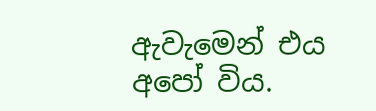ඇවැමෙන් එය අපෝ විය.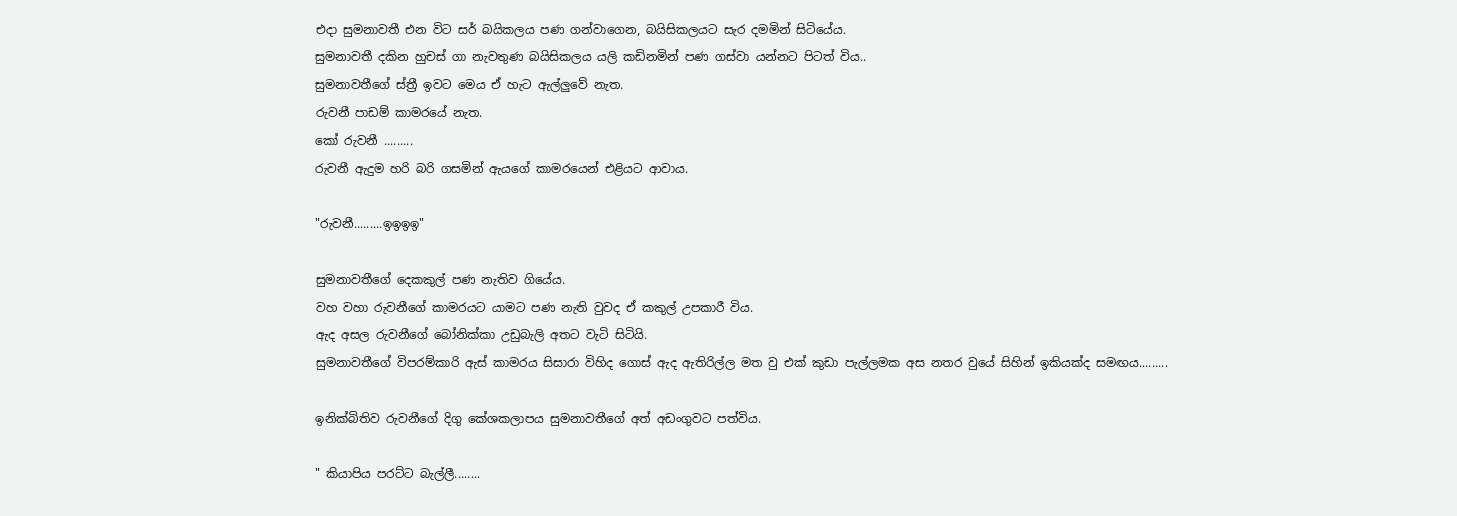එදා සුමනාවතී එන විට සර් බයිකලය පණ ගන්වාගෙන, බයිසිකලයට සැර දමමින් සිටියේය.
සුමනාවතී දකින හුචස් ගා නැවතුණ බයිසිකලය යලි කඩිනමින් පණ ගස්වා යන්නට පිටත් විය..
සුමනාවතීගේ ස්ත්‍රී ඉවට මෙය ඒ හැට ඇල්ලුවේ නැත.
රුවනී පාඩම් කාමරයේ නැත.
කෝ රුවනී .........
රුවනී ඇදුම හරි බරි ගසමින් ඇයගේ කාමරයෙන් එළියට ආවාය.

"රුවනී.........ඉඉඉඉ"

සුමනාවතීගේ දෙකකුල් පණ නැතිව ගියේය.
වහ වහා රුවනීගේ කාමරයට යාමට පණ නැති වුවද ඒ කකුල් උපකාරී විය.
ඇද අසල රුවනීගේ බෝනික්කා උඩුබැලි අතට වැටි සිටියි.
සුමනාවතීගේ විපරම්කාරි ඇස් කාමරය සිසාරා විහිද ගොස් ඇද ඇතිරිල්ල මත වු එක් කුඩා පැල්ලමක අස නතර වුයේ සිහින් ඉකියක්ද සමඟය.........

ඉනික්බිතිව රුවනීගේ දිගු කේශකලාපය සුමනාවතීගේ අත් අඩංගුවට පත්විය.

" කියාපිය පරට්ට බැල්ලී........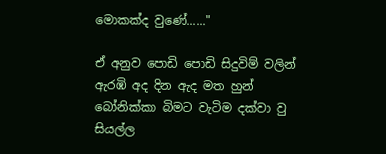මොකක්ද වුණේ......"

ඒ අනුව පොඩි පොඩි සිදුවිම් වලින් ඇරඹි අද දින ඇද මත හුන් බෝනික්කා බිමට වැටිම දක්වා වු සියල්ල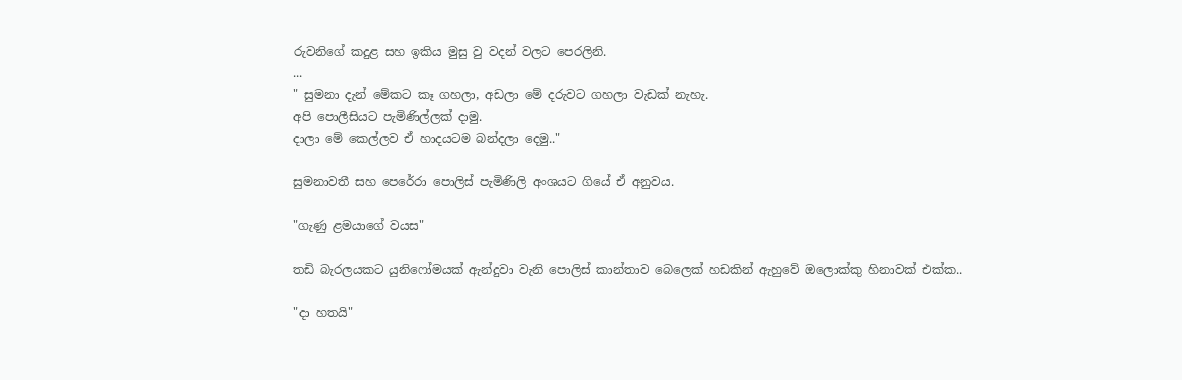රුවනිගේ කදුළ සහ ඉකිය මුසු වු වදන් වලට පෙරලිනි.
...
" සුමනා දැන් මේකට කෑ ගහලා, අඩලා මේ දරුවට ගහලා වැඩක් නැහැ.
අපි පොලීසියට පැමිණිල්ලක් දාමු.
දාලා මේ කෙල්ලව ඒ හාදයටම බන්දලා දෙමු.."

සුමනාවතී සහ පෙරේරා පොලිස් පැමිණිලි අංශයට ගියේ ඒ අනුවය.

"ගැණු ළමයාගේ වයස"

තඩි බැරලයකට යුනිෆෝමයක් ඇන්දුවා වැනි පොලිස් කාන්තාව බෙලෙක් හඩකින් ඇහුවේ ඔලොක්කු හිනාවක් එක්ක..

"දා හතයි"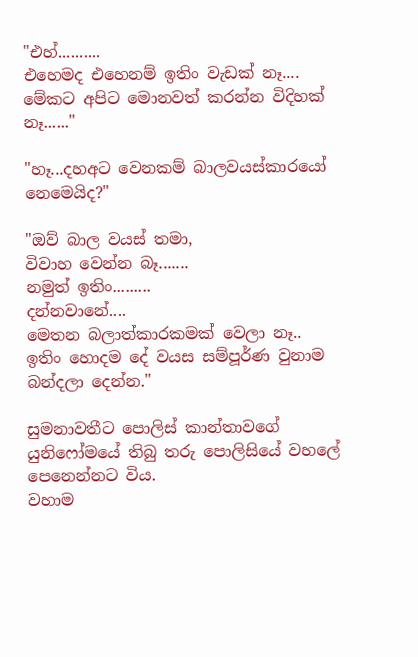"එහ්..........
එහෙමද එහෙනම් ඉතිං වැඩක් නෑ....
මේකට අපිට මොනවත් කරන්න විදිහක් නෑ......"

"හෑ...දහඅට වෙනකම් බාලවයස්කාරයෝ නෙමෙයිද?"

"ඔව් බාල වයස් තමා,
විවාහ වෙන්න බෑ.......
නමුත් ඉතිං.........
දන්නවානේ....
මෙතන බලාත්කාරකමක් වෙලා නෑ..
ඉතිං හොදම දේ වයස සම්පූර්ණ වුනාම බන්දලා දෙන්න."

සුමනාවතීට පොලිස් කාන්තාවගේ යුනිෆෝමයේ තිබු තරු පොලිසියේ වහලේ පෙනෙන්නට විය.
වහාම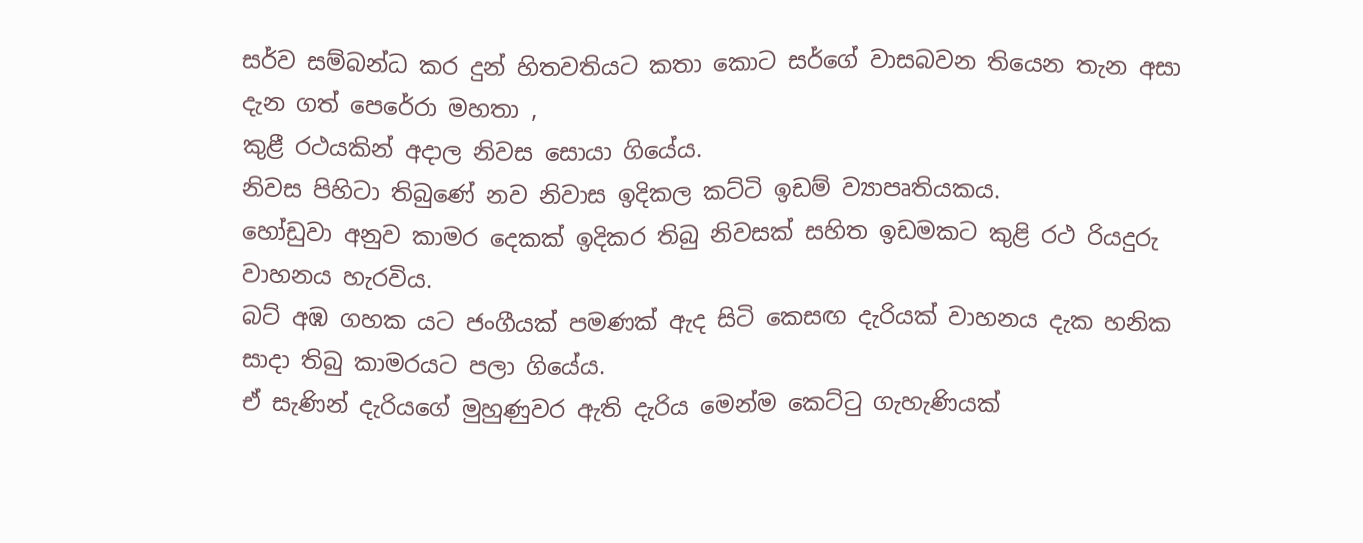සර්ව සම්බන්ධ කර දුන් හිතවතියට කතා කොට සර්ගේ වාසබවන තියෙන තැන අසා දැන ගත් පෙරේරා මහතා ,
කුළී රථයකින් අදාල නිවස සොයා ගියේය.
නිවස පිහිටා තිබුණේ නව නිවාස ඉදිකල කට්ටි ඉඩම් ව්‍යාපෘතියකය.
හෝඩුවා අනුව කාමර දෙකක් ඉදිකර තිබු නිවසක් සහිත ඉඩමකට කුළි රථ රියදුරු වාහනය හැරවිය.
බට් අඹ ගහක යට ජංගීයක් පමණක් ඇද සිටි කෙසඟ දැරියක් වාහනය දැක හනික සාදා තිබු කාමරයට පලා ගියේය.
ඒ සැණින් දැරියගේ මුහුණුවර ඇති දැරිය මෙන්ම කෙට්ටු ගැහැණියක්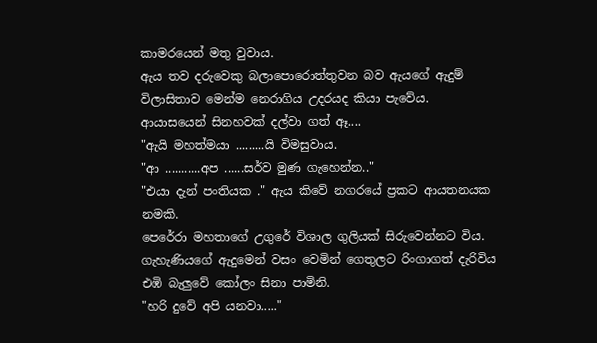කාමරයෙන් මතු වුවාය.
ඇය තව දරුවෙකු බලාපොරොත්තුවන බව ඇයගේ ඇදුම් විලාසිතාව මෙන්ම නෙරාගිය උදරයද කියා පැවේය.
ආයාසයෙන් සිනහවක් දල්වා ගත් ඈ....
"ඇයි මහත්මයා .........යි විමසුවාය.
"ආ ...........අප ......සර්ව මුණ ගැහෙන්න.."
"එයා දැන් පංතියක ." ඇය කිවේ නගරයේ ප්‍රකට ආයතනයක නමකි.
පෙරේරා මහතාගේ උගුරේ විශාල ගුලියක් සිරුවෙන්නට විය.
ගැහැණියගේ ඇදුමෙන් වසං වෙමින් ගෙතුලට රිංගාගත් දැරිවිය එඹි බැලුවේ කෝලං සිනා පාමිනි.
"හරි දුවේ අපි යනවා....."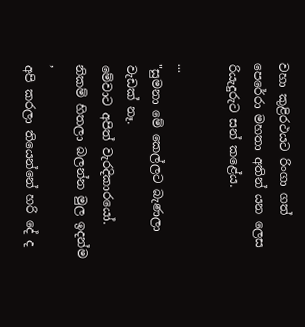වහා කුළිරථයට රිංගා ගත් පෙරේරා මහතා අතින් යන ලෙස රියැදුරුට සන් කළේය.

...
"සුමනා මේ කෙල්ලට බැණලා වැඩක් නෑ.
මේවාට අපිත් වැරදිකාරයෝ.
නිකම් හිතලා බලන්න මුල ඉදන්ම ,
අපි කරලා තියෙන්නේ හරි දේ ද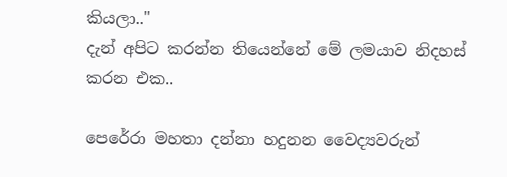කියලා.."
දැන් අපිට කරන්න තියෙන්නේ මේ ලමයාව නිදහස් කරන එක..

පෙරේරා මහතා දන්නා හදුනන වෛද්‍යවරුන්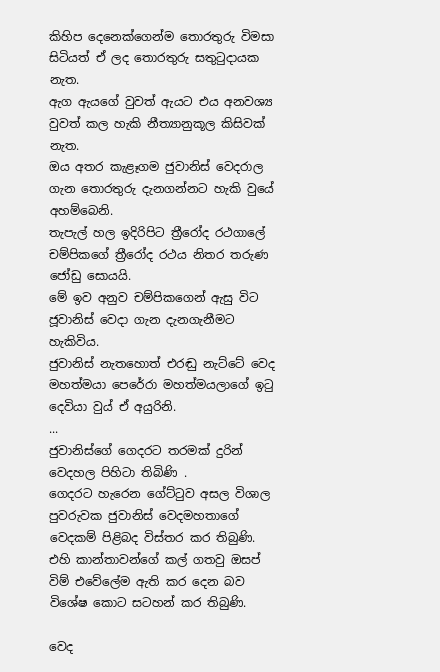කිහිප දෙනෙක්ගෙන්ම තොරතුරු විමසා සිටියත් ඒ ලද තොරතුරු සතුටුදායක නැත.
ඇග ඇයගේ වුවත් ඇයට එය අනවශ්‍ය වුවත් කල හැකි නීත්‍යානුකූල කිසිවක් නැත.
ඔය අතර කැළෑගම ජුවානිස් වෙදරාල ගැන තොරතුරු දැනගන්නට හැකි වුයේ අහම්බෙනි.
තැපැල් හල ඉදිරිපිට ත්‍රීරෝද රථගාලේ චම්පිකගේ ත්‍රීරෝද රථය නිතර තරුණ ජෝඩු සොයයි.
මේ ඉව අනුව චම්පිකගෙන් ඇසු විට ජූවානිස් වෙදා ගැන දැනගැනීමට හැකිවිය.
ජුවානිස් නැතහොත් එරඬු නැට්ටේ වෙද මහත්මයා පෙරේරා මහත්මයලාගේ ඉටු දෙවියා වුය් ඒ අයුරිනි.
...
ජුවානිස්ගේ ගෙදරට තරමක් දුරින් වෙදහල පිහිටා තිබිණි .
ගෙදරට හැරෙන ගේට්ටුව අසල විශාල පුවරුවක ජුවානිස් වෙදමහතාගේ වෙදකම් පිළිබද විස්තර කර තිබුණි.
එහි කාන්තාවන්ගේ කල් ගතවු ඔසප් විම් එවේලේම ඇති කර දෙන බව විශේෂ කොට සටහන් කර තිබුණි.

වෙද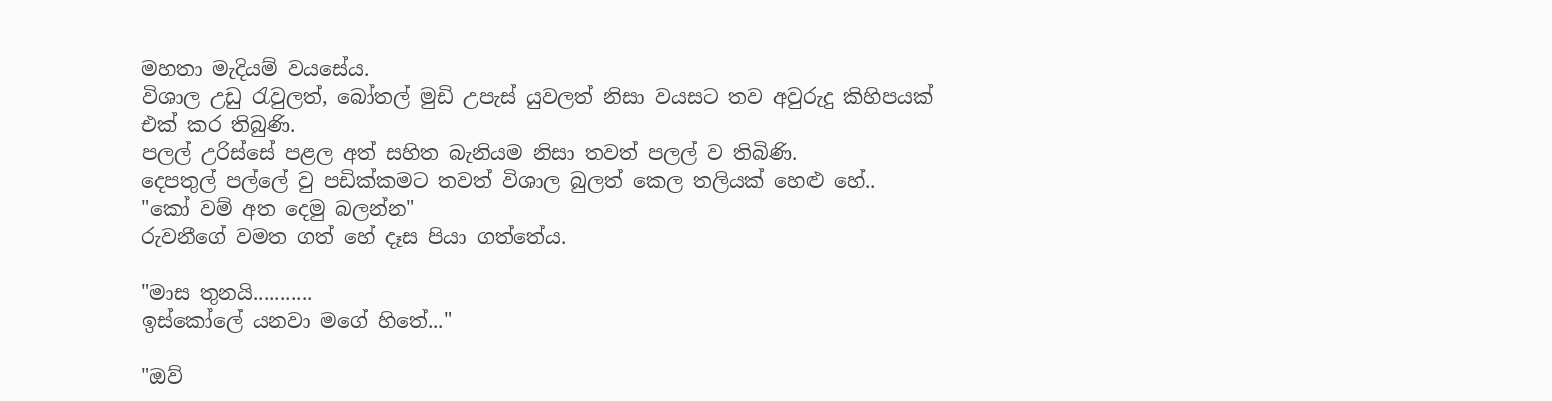මහතා මැදියම් වයසේය.
විශාල උඩු රැවුලත්, බෝතල් මුඩි උපැස් යුවලත් නිසා වයසට තව අවුරුදු කිහිපයක් එක් කර තිබුණි.
පලල් උරිස්සේ පළල අත් සහිත බැනියම නිසා තවත් පලල් ව තිබිණි.
දෙපතුල් පල්ලේ වු පඩික්කමට තවත් විශාල බුලත් කෙල තලියක් හෙළු හේ..
"කෝ වම් අත දෙමු බලන්න"
රුවනීගේ වමත ගත් හේ දෑස පියා ගත්තේය.

"මාස තුනයි...........
ඉස්කෝලේ යනවා මගේ හිතේ..."

"ඔව්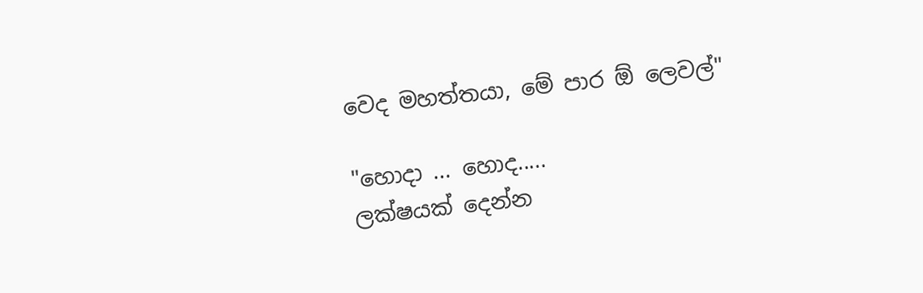වෙද මහත්තයා, මේ පාර ඕ ලෙවල්"

"හොදා ... හොද.....
ලක්ෂයක් දෙන්න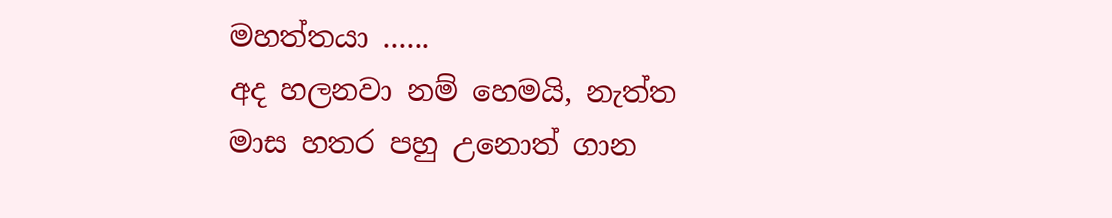මහත්තයා ......
අද හලනවා නම් හෙමයි, නැත්ත මාස හතර පහු උනොත් ගාන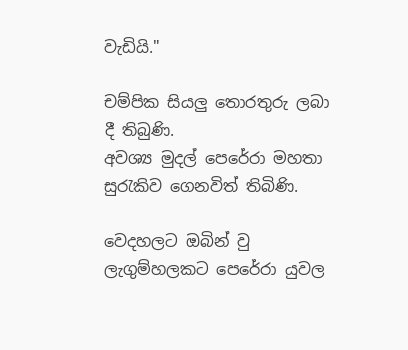වැඩියි."

චම්පික සියලු තොරතුරු ලබා දී තිබුණි.
අවශ්‍ය මුදල් පෙරේරා මහතා සුරැකිව ගෙනවිත් තිබිණි.

වෙදහලට ඔබින් වු ලැගුම්හලකට පෙරේරා යුවල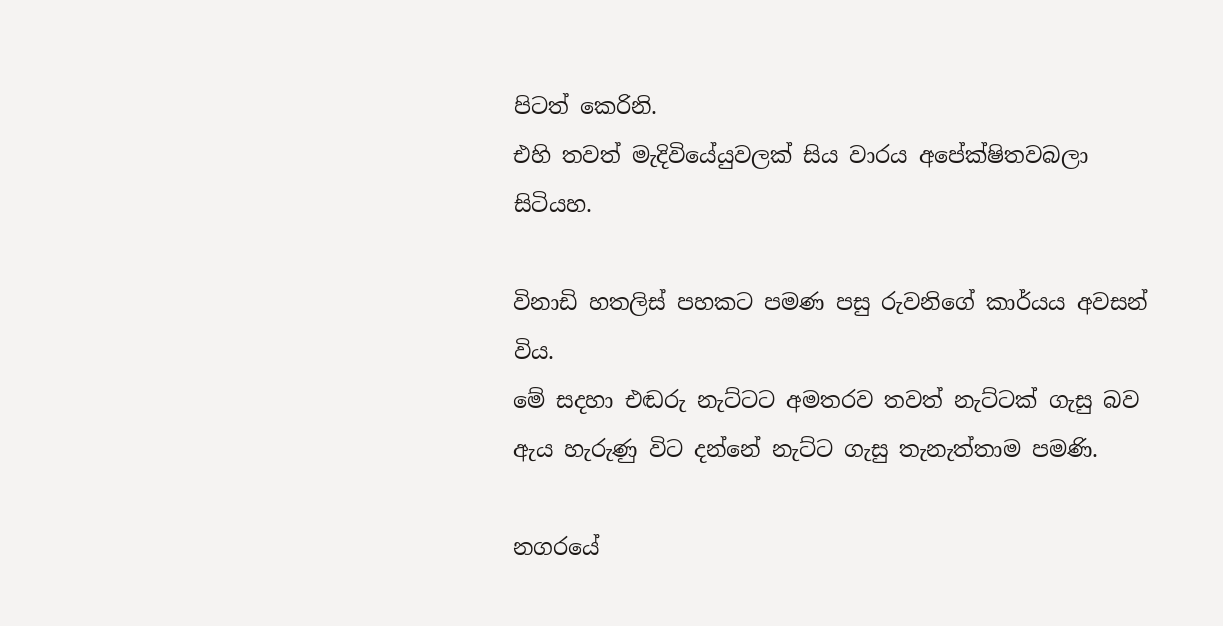පිටත් කෙරිනි.
එහි තවත් මැදිවියේයුවලක් සිය වාරය අපේක්ෂිතවබලා සිටියහ.

විනාඩි හතලිස් පහකට පමණ පසු රුවනිගේ කාර්යය අවසන් විය.
මේ සදහා එඬරු නැට්ටට අමතරව තවත් නැට්ටක් ගැසු බව ඇය හැරුණු විට දන්නේ නැට්ට ගැසු තැනැත්තාම පමණි.

නගරයේ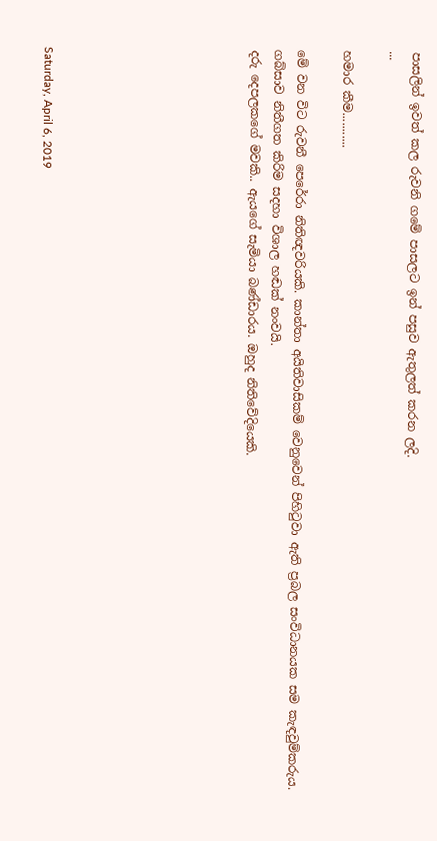පාසලින් ඉවත් කල රුවනි ගමේ පාසලට ඉන් පසුව ඇතුලත් කරන ලදි.
...

හමාර කීම...........

මේ වන විට රුවනී පෙරේරා නිතිඥවරියකි. කාන්තා අයිතිවාසිකම් වෙනුවෙන් පිහිටුවා ඇති ප්‍රබල සංවිධානයක සම කැඳවුම්කරුය.
ගබ්සාව නිතීගත කිරිම සදහා විශාල හඬක් නංවයි.
දරු දෙපලකගේ මවකි.. ඇයගේ සැමියා බණ්ඩාරය. ඔහුද නිතිවේදියෙකි.








Saturday, April 6, 2019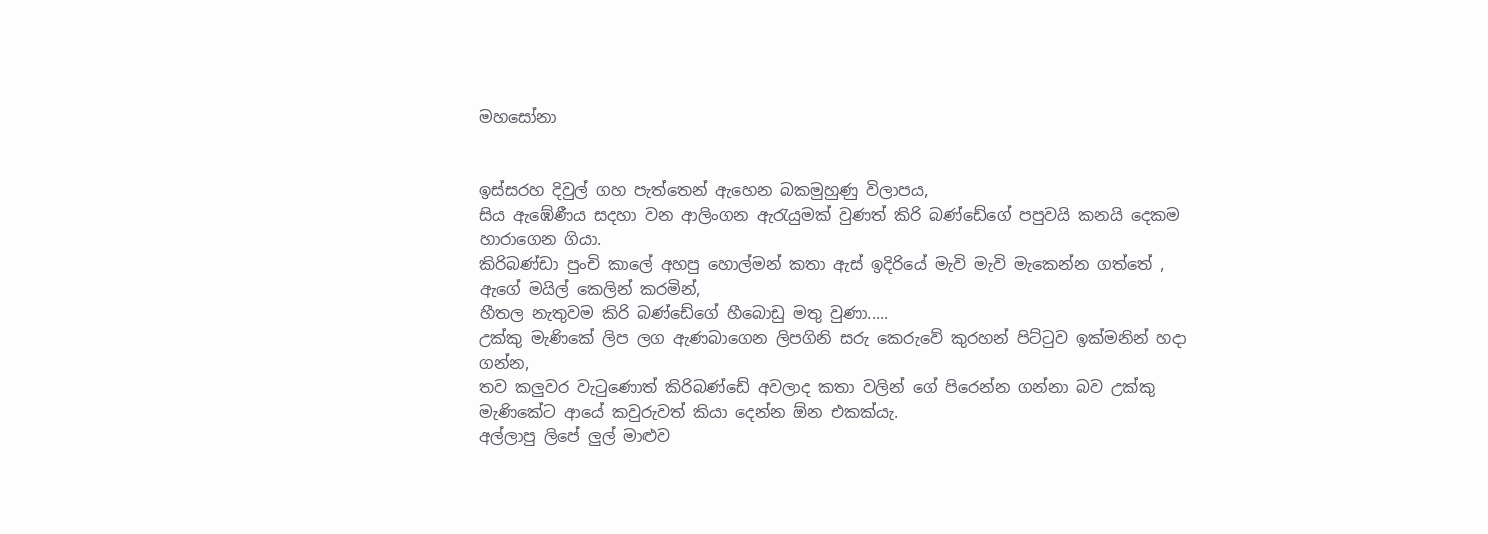මහසෝනා


ඉස්සරහ දිවුල් ගහ පැත්තෙන් ඇහෙන බකමුහුණු විලාපය,
සිය ඇඹේණීය සදහා වන ආලිංගන ඇරැයුමක් වුණත් කිරි බණ්ඩේගේ පපුවයි කනයි දෙකම හාරාගෙන ගියා.
කිරිබණ්ඩා පුංචි කාලේ අහපු හොල්මන් කතා ඇස් ඉදිරියේ මැවි මැවි මැකෙන්න ගත්තේ ,
ඇගේ මයිල් කෙලින් කරමින්,
හීතල නැතුවම කිරි බණ්ඩේගේ හීබොඩු මතු වුණා.....
උක්කු මැණිකේ ලිප ලග ඇණබාගෙන ලිපගිනි සරු කෙරුවේ කුරහන් පිට්ටුව ඉක්මනින් හදා ගන්න,
තව කලුවර වැටුණොත් කිරිබණ්ඩේ අවලාද කතා වලින් ගේ පිරෙන්න ගන්නා බව උක්කු මැණිකේට ආයේ කවුරුවත් කියා දෙන්න ඕන එකක්යැ.
අල්ලාපු ලිපේ ලුල් මාළුව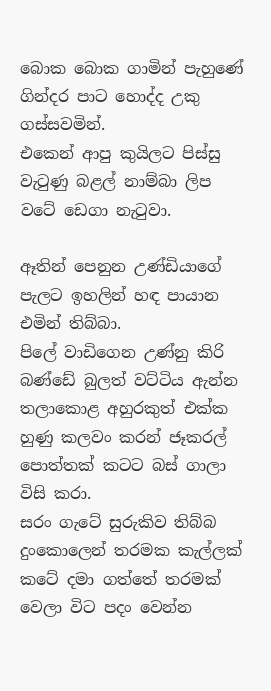බොක බොක ගාමින් පැහුණේ ගින්දර පාට හොද්ද උකු ගස්සවමින්.
එකෙන් ආපු කුයිලට පිස්සු වැටුණු බළල් නාම්බා ලිප වටේ ඩෙගා නැටුවා.

ඈතින් පෙනුන උණ්ඩියාගේ පැලට ඉහලින් හඳ පායාන එමින් තිබ්බා.
පිලේ වාඩිගෙන උණ්නු කිරි බණ්ඩේ බුලත් වට්ටිය ඇන්න තලාකොළ අහුරකුත් එක්ක හුණු කලවං කරන් ජෑකරල් පොත්තක් කටට බස් ගාලා විසි කරා.
සරං ගැටේ සුරුකිව තිබ්බ දුංකොලෙන් තරමක කැල්ලක් කටේ දමා ගත්තේ තරමක් වෙලා විට පදං වෙන්න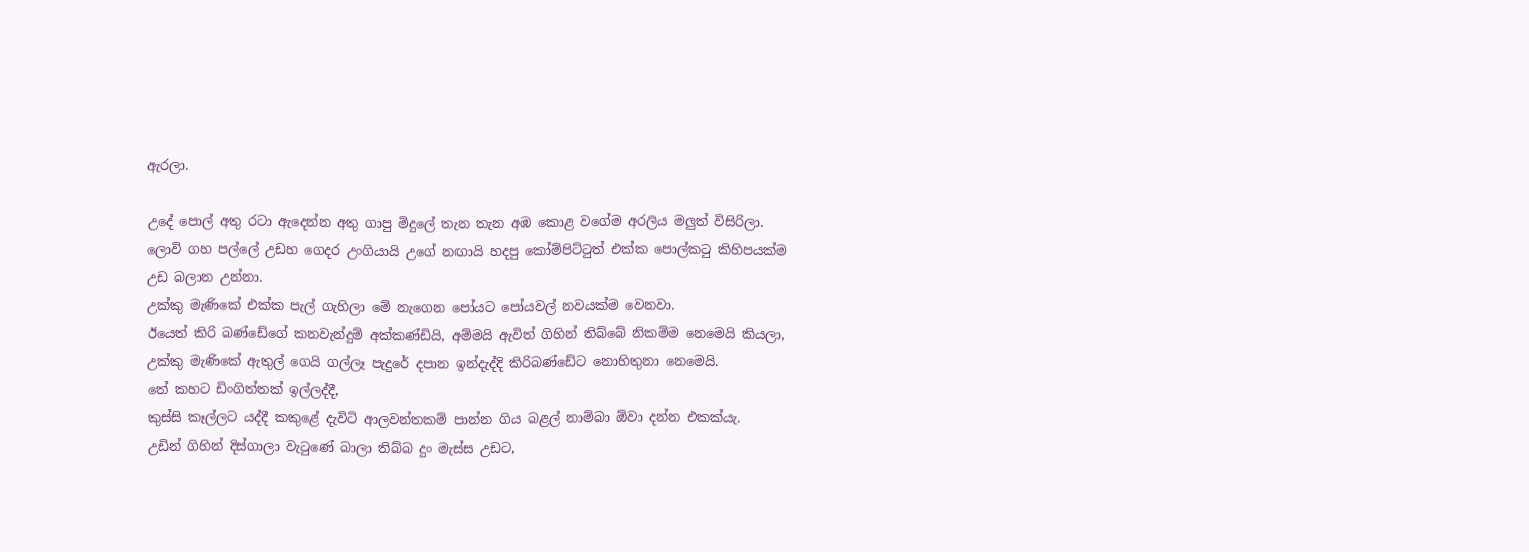ඇරලා.

උදේ පොල් අතු රටා ඇදෙන්න අතු ගාපු මිදුලේ තැන තැන අඹ කොළ වගේම අරලිය මලුත් විසිරිලා.
ලොවි ගහ පල්ලේ උඩහ ගෙදර උංගියායි උගේ නඟායි හදපු කෝම්පිට්ටුත් එක්ක පොල්කටු කිහිපයක්ම උඩ බලාන උන්නා.
උක්කු මැණිකේ එක්ක පැල් ගැහිලා මේ නැගෙන පෝයට පෝයවල් නවයක්ම වෙනවා.
ඊයෙත් කිරි බණ්ඩේගේ කනවැන්දුම් අක්කණ්ඩියි, අම්මයි ඇවිත් ගිහින් තිබ්බේ නිකම්ම නෙමෙයි කියලා,
උක්කු මැණිකේ ඇතුල් ගෙයි ගල්ලෑ පැදුරේ දපාන ඉන්දැද්දි කිරිබණ්ඩේට නොහිතුනා නෙමෙයි.
තේ කහට ඩිංගිත්තක් ඉල්ලද්දී,
කුස්සි කෑල්ලට යද්දී කකුළේ දැවිටි ආලවන්තකම් පාන්න ගිය බළල් නාම්බා ඕවා දන්න එකක්යැ.
උඩින් ගිහින් දිස්ගාලා වැටුණේ බාලා තිබ්බ දුං මැස්ස උඩට,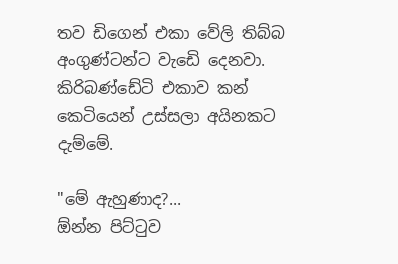තව ඩිගෙන් එකා වේලි තිබ්බ අංගුණ්ටන්ට වැඩෙි දෙනවා.
කිරිබණ්ඩේටි එකාව කන් කෙටියෙන් උස්සලා අයිනකට දැම්මේ.

"මේ ඇහුණාද?...
ඕන්න පිට්ටුව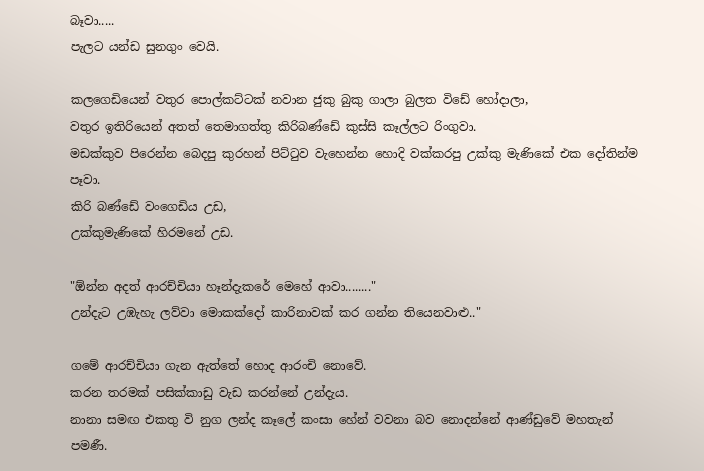බෑවා.....
පැලට යන්ඩ සුනගුං වෙයි.

කලගෙඩියෙන් වතුර පොල්කට්ටක් නවාන ජුකු බුකු ගාලා බුලත විඩේ හෝදාලා,
වතුර ඉතිරියෙන් අතත් තෙමාගත්තු කිරිබණ්ඩේ කුස්සි කෑල්ලට රිංගුවා.
මඩක්කුව පිරෙන්න බෙදපු කුරහන් පිට්ටුව වැහෙන්න හොදි වක්කරපු උක්කු මැණිකේ එක දෝතින්ම පෑවා.
කිරි බණ්ඩේ වංගෙඩිය උඩ,
උක්කුමැණිකේ හිරමනේ උඩ.

"ඕන්න අදත් ආරච්චියා හෑන්දැකරේ මෙහේ ආවා........"
උන්දැට උඹැහැ ලව්වා මොකක්දෝ කාරිනාවක් කර ගන්න තියෙනවාළු.."

ගමේ ආරච්චියා ගැන ඇත්තේ හොද ආරංචි නොවේ.
කරන තරමක් පසික්කාඩු වැඩ කරන්නේ උන්දැය.
නානා සමඟ එකතු වි නුග ලන්ද කෑලේ කංසා හේන් වවනා බව නොදන්නේ ආණ්ඩුවේ මහතැන් පමණී.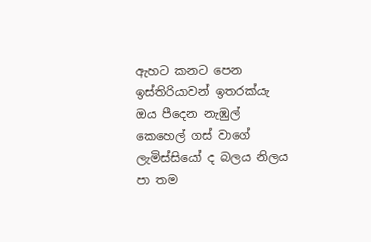ඇහට කනට පෙන ඉස්තිරියාවන් ඉතරක්යැ ඔය පීදෙන නැඹුල් කෙහෙල් ගස් වාගේ ලැමිස්සියෝ ද බලය නිලය පා තම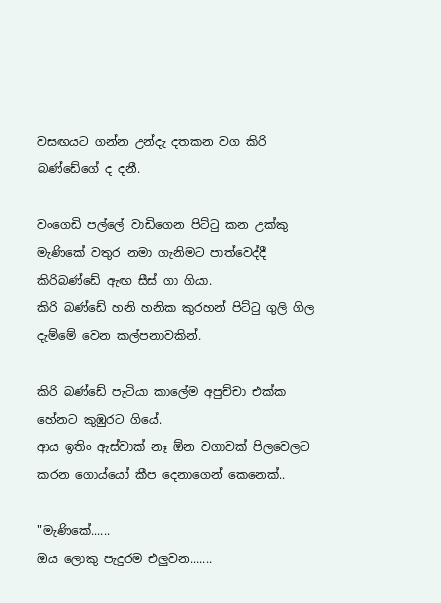වසඟයට ගන්න උන්දැ දතකන වග කිරි බණ්ඩේගේ ද දනී.

වංගෙඩි පල්ලේ වාඩිගෙන පිට්ටු කන උක්කු මැණිකේ වතුර නමා ගැනිමට පාත්වෙද්දී කිරිබණ්ඩේ ඇඟ සීස් ගා ගියා.
කිරි බණ්ඩේ හනි හනික කුරහන් පිට්ටු ගුලි ගිල දැම්මේ වෙන කල්පනාවකින්.

කිරි බණ්ඩේ පැටියා කාලේම අපුච්චා එක්ක හේනට කුඹුරට ගියේ.
ආය ඉතිං ඇස්වාක් නෑ ඕන වගාවක් පිලවෙලට කරන ගොය්යෝ කීප දෙනාගෙන් කෙනෙක්..

"මැණිකේ......
ඔය ලොකු පැදුරම එලුවන.......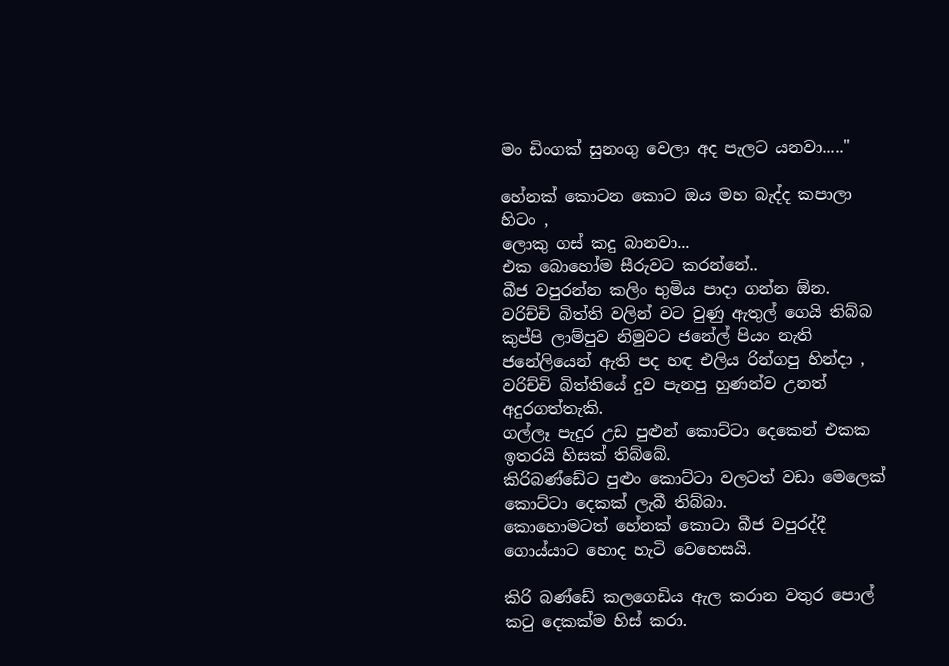මං ඩිංගක් සුනංගු වෙලා අද පැලට යනවා....."

හේනක් කොටන කොට ඔය මහ බැද්ද කපාලා හිටං ,
ලොකු ගස් කදු බානවා...
එක බොහෝම සීරුවට කරන්නේ..
බීජ වපුරන්න කලිං භුමිය පාදා ගන්න ඕන.
වරිච්චි බිත්ති වලින් වට වුණු ඇතුල් ගෙයි තිබ්බ කුප්පි ලාම්පුව නිමුවට ජනේල් පියං නැති ජනේලියෙන් ඇති පද හඳ එලිය රින්ගපු හින්දා ,
වරිච්චි බිත්තියේ දුව පැනපු හුණන්ව උනත් අදුරගත්තැකි.
ගල්ලෑ පැදුර උඩ පුළුන් කොට්ටා දෙකෙන් එකක ඉතරයි හිසක් තිබ්බේ.
කිරිබණ්ඩේට පුළුං කොට්ටා වලටත් වඩා මෙලෙක් කොට්ටා දෙකක් ලැබී තිබ්බා.
කොහොමටත් හේනක් කොටා බීජ වපුරද්දී ගොය්යාට හොද හැටි වෙහෙසයි.

කිරි බණ්ඩේ කලගෙඩිය ඇල කරාන වතුර පොල් කටු දෙකක්ම හිස් කරා.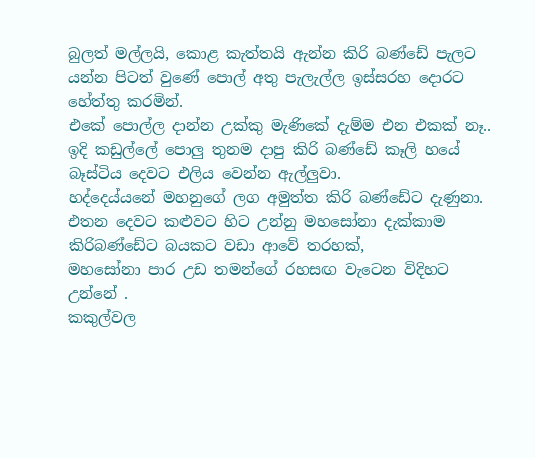බුලත් මල්ලයි, කොළ කැත්තයි ඇන්න කිරි බණ්ඩේ පැලට යන්න පිටත් වුණේ පොල් අතු පැලැල්ල ඉස්සරහ දොරට හේත්තු කරමින්.
එකේ පොල්ල දාන්න උක්කු මැණිකේ දැම්ම එන එකක් නෑ..
ඉදි කඩුල්ලේ පොලු තුනම දාපු කිරි බණ්ඩේ කෑලි හයේ බෑස්ටිය දෙවට එලිය වෙන්න ඇල්ලුවා.
හද්දෙය්යනේ මහනුගේ ලග අමුත්ත කිරි බණ්ඩේට දැණුනා.
එතන දෙවට කළුවට හිට උන්නු මහසෝනා දැක්කාම කිරිබණ්ඩේට බයකට වඩා ආවේ තරහක්,
මහසෝනා පාර උඩ තමන්ගේ රහසඟ වැටෙන විදිහට උන්නේ .
කකුල්වල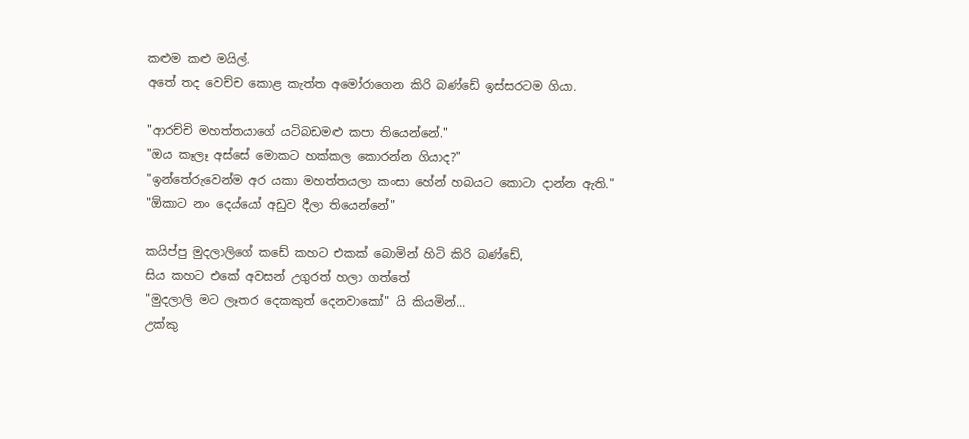කළුම කළු මයිල්.
අතේ තද වෙච්ච කොළ කැත්ත අමෝරාගෙන කිරි බණ්ඩේ ඉස්සරටම ගියා.

"ආරච්චි මහත්තයාගේ යටිබඩමළු කපා තියෙන්නේ."
"ඔය කෑලෑ අස්සේ මොකට හක්කල කොරන්න ගියාද?"
"ඉන්තේරුවෙන්ම අර යකා මහත්තයලා කංසා හේන් හබයට කොටා දාන්න ඇති."
"ඕකාට නං දෙය්යෝ අඩුව දීලා තියෙන්නේ"

කයිප්පු මුදලාලිගේ කඩේ කහට එකක් බොමින් හිටි කිරි බණ්ඩේ,
සිය කහට එකේ අවසන් උගුරත් හලා ගත්තේ
"මුදලාලි මට ලෑතර දෙකකුත් දෙනවාකෝ" යි කියමින්...
උක්කු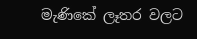මැණිකේ ලෑතර වලට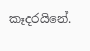කෑදරයිනේ.